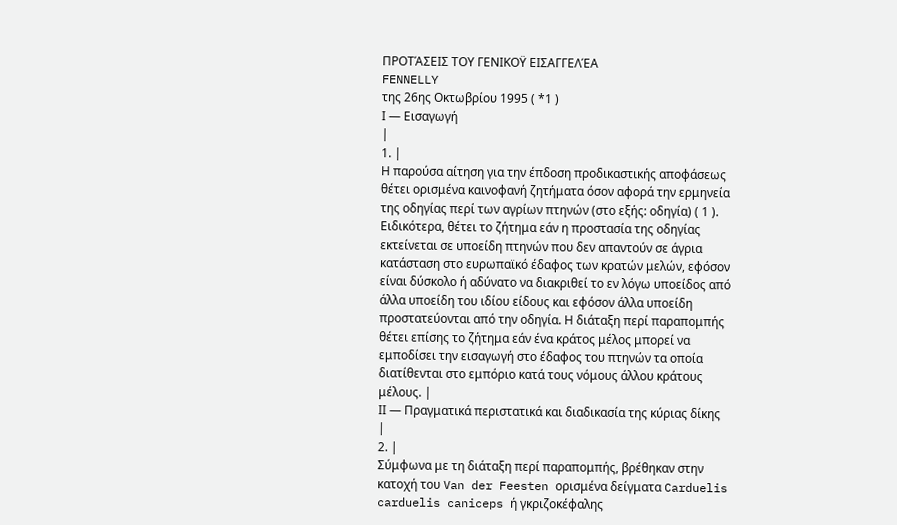ΠΡΟΤΆΣΕΙΣ ΤΟΥ ΓΕΝΙΚΟΫ ΕΙΣΑΓΓΕΛΈΑ
FENNELLY
της 26ης Οκτωβρίου 1995 ( *1 )
Ι — Εισαγωγή
|
1. |
Η παρούσα αίτηση για την έπδοση προδικαστικής αποφάσεως θέτει ορισμένα καινοφανή ζητήματα όσον αφορά την ερμηνεία της οδηγίας περί των αγρίων πτηνών (στο εξής: οδηγία) ( 1 ). Ειδικότερα, θέτει το ζήτημα εάν η προστασία της οδηγίας εκτείνεται σε υποείδη πτηνών που δεν απαντούν σε άγρια κατάσταση στο ευρωπαϊκό έδαφος των κρατών μελών, εφόσον είναι δύσκολο ή αδύνατο να διακριθεί το εν λόγω υποείδος από άλλα υποείδη του ιδίου είδους και εφόσον άλλα υποείδη προστατεύονται από την οδηγία. Η διάταξη περί παραπομπής θέτει επίσης το ζήτημα εάν ένα κράτος μέλος μπορεί να εμποδίσει την εισαγωγή στο έδαφος του πτηνών τα οποία διατίθενται στο εμπόριο κατά τους νόμους άλλου κράτους μέλους. |
ΙΙ — Πραγματικά περιστατικά και διαδικασία της κύριας δίκης
|
2. |
Σύμφωνα με τη διάταξη περί παραπομπής, βρέθηκαν στην κατοχή του Van der Feesten ορισμένα δείγματα Carduelis carduelis caniceps ή γκριζοκέφαλης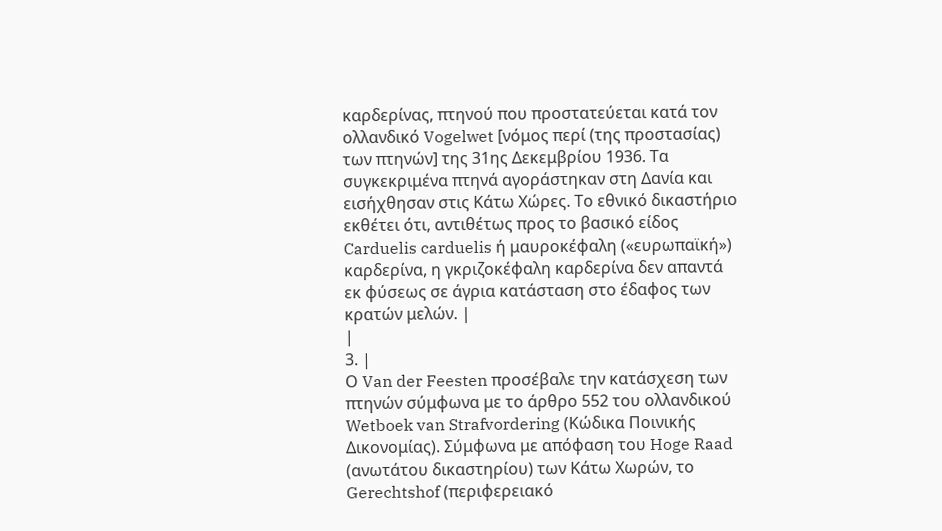καρδερίνας, πτηνού που προστατεύεται κατά τον ολλανδικό Vogelwet [νόμος περί (της προστασίας) των πτηνών] της 31ης Δεκεμβρίου 1936. Τα συγκεκριμένα πτηνά αγοράστηκαν στη Δανία και εισήχθησαν στις Κάτω Χώρες. Το εθνικό δικαστήριο εκθέτει ότι, αντιθέτως προς το βασικό είδος Carduelis carduelis ή μαυροκέφαλη («ευρωπαϊκή») καρδερίνα, η γκριζοκέφαλη καρδερίνα δεν απαντά εκ φύσεως σε άγρια κατάσταση στο έδαφος των κρατών μελών. |
|
3. |
Ο Van der Feesten προσέβαλε την κατάσχεση των πτηνών σύμφωνα με το άρθρο 552 του ολλανδικού Wetboek van Strafvordering (Κώδικα Ποινικής Δικονομίας). Σύμφωνα με απόφαση του Hoge Raad (ανωτάτου δικαστηρίου) των Κάτω Χωρών, το Gerechtshof (περιφερειακό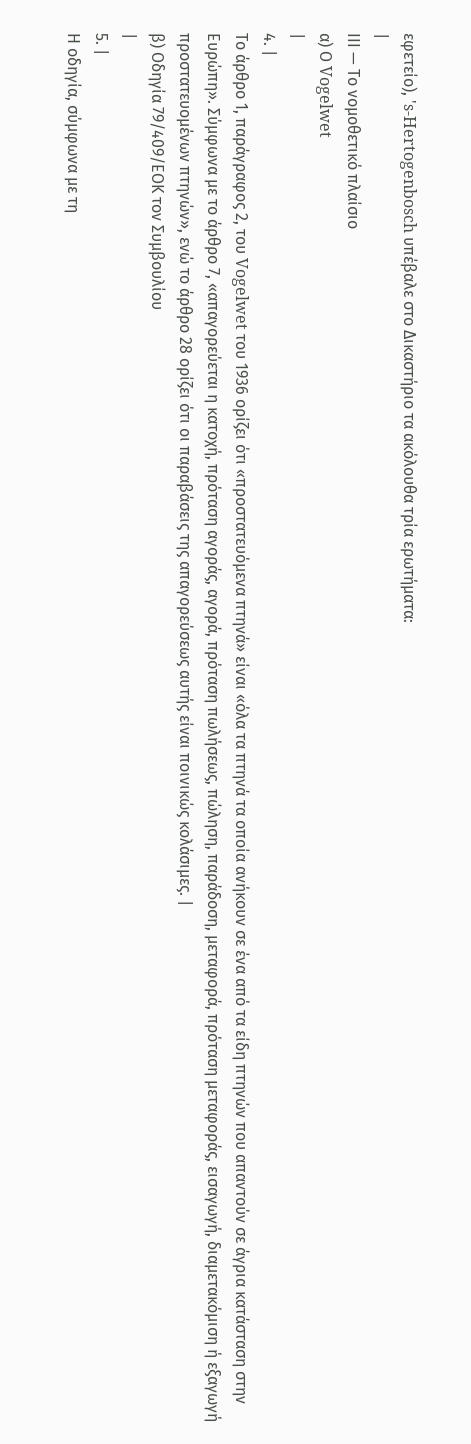εφετείο), 's-Hertogenbosch υπέβαλε στο Δικαστήριο τα ακόλουθα τρία ερωτήματα:
|
IIΙ — Το νομοθετικό πλαίσιο
α) Ο Vogelwet
|
4. |
Το άρθρο 1, παράγραφος 2, του Vogelwet του 1936 ορίζει ότι «προστατευόμενα πτηνά» είναι «όλα τα πτηνά τα οποία ανήκουν σε ένα από τα είδη πτηνών που απαντούν σε άγρια κατάσταση στην Ευρώπη». Σύμφωνα με το άρθρο 7, «απαγορεύεται η κατοχή, πρόταση αγοράς, αγορά, πρόταση πωλήσεως, πώληση, παράδοση, μεταφορά, πρόταση μεταφοράς, εισαγωγή, διαμετακόμιση ή εξαγωγή προστατευομένων πτηνών», ενώ το άρθρο 28 ορίζει ότι οι παραβάσεις της απαγορεύσεως αυτής είναι ποινικώς κολάσιμες. |
β) Οδηγία 79/409/ΕΟΚ τον Συμβουλίου
|
5. |
Η οδηγία, σύμφωνα με τη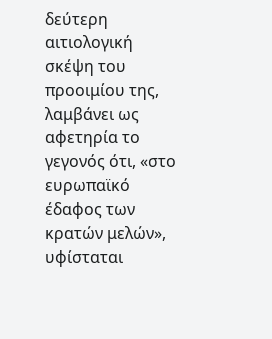δεύτερη αιτιολογική σκέψη του προοιμίου της, λαμβάνει ως αφετηρία το γεγονός ότι, «στο ευρωπαϊκό έδαφος των κρατών μελών», υφίσταται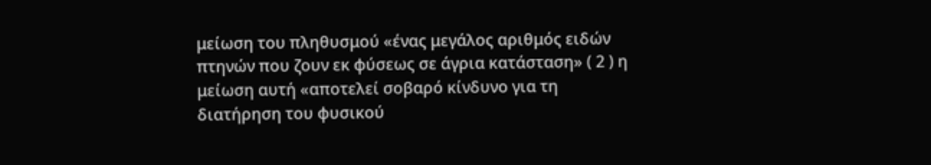μείωση του πληθυσμού «ένας μεγάλος αριθμός ειδών πτηνών που ζουν εκ φύσεως σε άγρια κατάσταση» ( 2 ) η μείωση αυτή «αποτελεί σοβαρό κίνδυνο για τη διατήρηση του φυσικού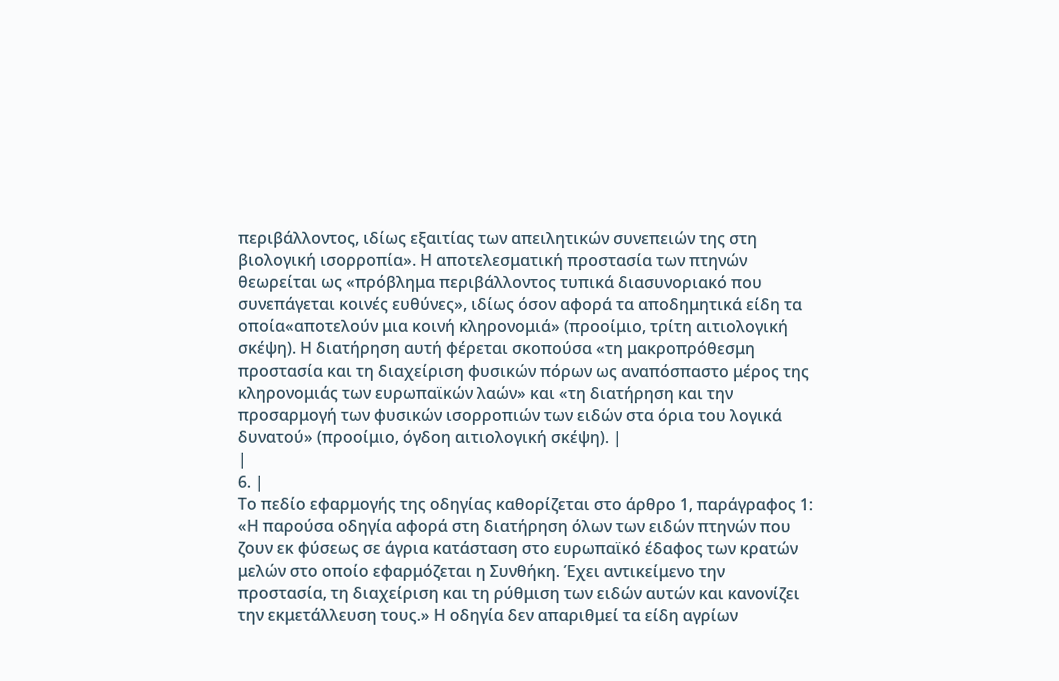περιβάλλοντος, ιδίως εξαιτίας των απειλητικών συνεπειών της στη βιολογική ισορροπία». Η αποτελεσματική προστασία των πτηνών θεωρείται ως «πρόβλημα περιβάλλοντος τυπικά διασυνοριακό που συνεπάγεται κοινές ευθύνες», ιδίως όσον αφορά τα αποδημητικά είδη τα οποία«αποτελούν μια κοινή κληρονομιά» (προοίμιο, τρίτη αιτιολογική σκέψη). Η διατήρηση αυτή φέρεται σκοπούσα «τη μακροπρόθεσμη προστασία και τη διαχείριση φυσικών πόρων ως αναπόσπαστο μέρος της κληρονομιάς των ευρωπαϊκών λαών» και «τη διατήρηση και την προσαρμογή των φυσικών ισορροπιών των ειδών στα όρια του λογικά δυνατού» (προοίμιο, όγδοη αιτιολογική σκέψη). |
|
6. |
Το πεδίο εφαρμογής της οδηγίας καθορίζεται στο άρθρο 1, παράγραφος 1: «Η παρούσα οδηγία αφορά στη διατήρηση όλων των ειδών πτηνών που ζουν εκ φύσεως σε άγρια κατάσταση στο ευρωπαϊκό έδαφος των κρατών μελών στο οποίο εφαρμόζεται η Συνθήκη. Έχει αντικείμενο την προστασία, τη διαχείριση και τη ρύθμιση των ειδών αυτών και κανονίζει την εκμετάλλευση τους.» Η οδηγία δεν απαριθμεί τα είδη αγρίων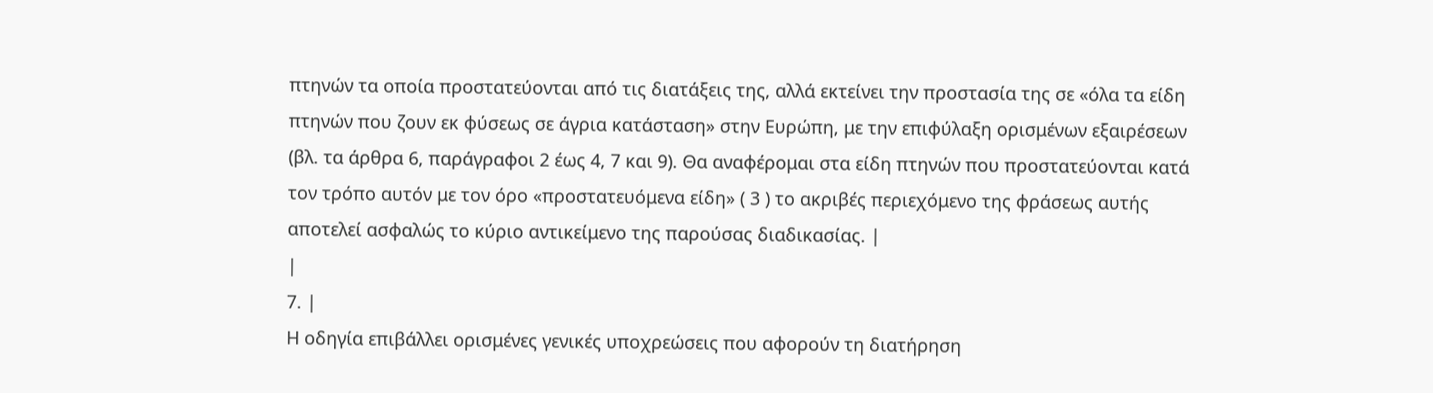πτηνών τα οποία προστατεύονται από τις διατάξεις της, αλλά εκτείνει την προστασία της σε «όλα τα είδη πτηνών που ζουν εκ φύσεως σε άγρια κατάσταση» στην Ευρώπη, με την επιφύλαξη ορισμένων εξαιρέσεων (βλ. τα άρθρα 6, παράγραφοι 2 έως 4, 7 και 9). Θα αναφέρομαι στα είδη πτηνών που προστατεύονται κατά τον τρόπο αυτόν με τον όρο «προστατευόμενα είδη» ( 3 ) το ακριβές περιεχόμενο της φράσεως αυτής αποτελεί ασφαλώς το κύριο αντικείμενο της παρούσας διαδικασίας. |
|
7. |
Η οδηγία επιβάλλει ορισμένες γενικές υποχρεώσεις που αφορούν τη διατήρηση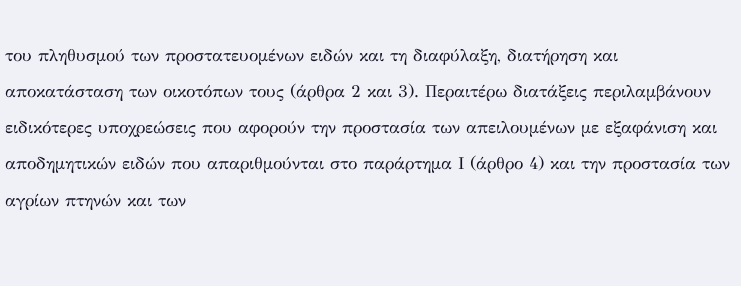του πληθυσμού των προστατευομένων ειδών και τη διαφύλαξη, διατήρηση και αποκατάσταση των οικοτόπων τους (άρθρα 2 και 3). Περαιτέρω διατάξεις περιλαμβάνουν ειδικότερες υποχρεώσεις που αφορούν την προστασία των απειλουμένων με εξαφάνιση και αποδημητικών ειδών που απαριθμούνται στο παράρτημα Ι (άρθρο 4) και την προστασία των αγρίων πτηνών και των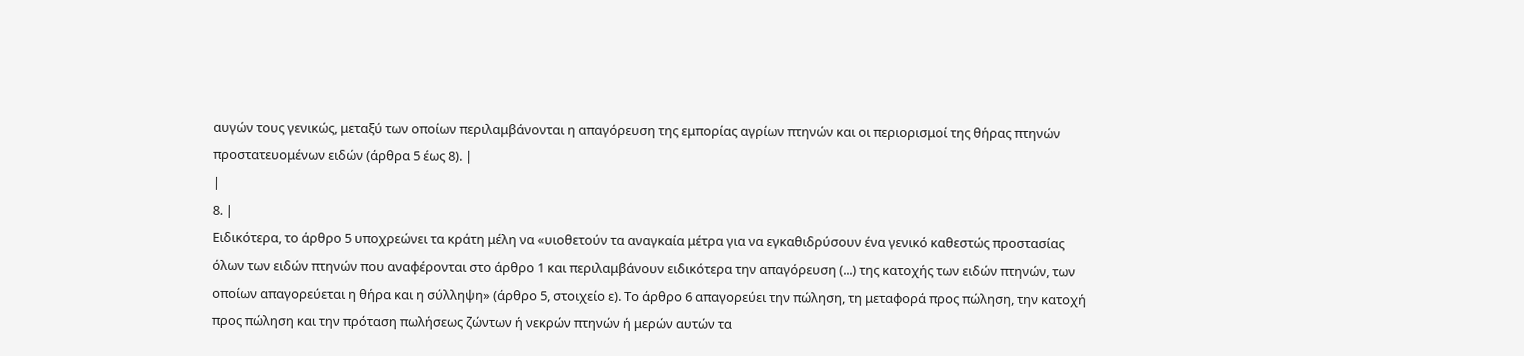αυγών τους γενικώς, μεταξύ των οποίων περιλαμβάνονται η απαγόρευση της εμπορίας αγρίων πτηνών και οι περιορισμοί της θήρας πτηνών προστατευομένων ειδών (άρθρα 5 έως 8). |
|
8. |
Ειδικότερα, το άρθρο 5 υποχρεώνει τα κράτη μέλη να «υιοθετούν τα αναγκαία μέτρα για να εγκαθιδρύσουν ένα γενικό καθεστώς προστασίας όλων των ειδών πτηνών που αναφέρονται στο άρθρο 1 και περιλαμβάνουν ειδικότερα την απαγόρευση (...) της κατοχής των ειδών πτηνών, των οποίων απαγορεύεται η θήρα και η σύλληψη» (άρθρο 5, στοιχείο ε). Το άρθρο 6 απαγορεύει την πώληση, τη μεταφορά προς πώληση, την κατοχή προς πώληση και την πρόταση πωλήσεως ζώντων ή νεκρών πτηνών ή μερών αυτών τα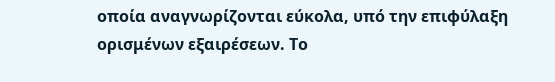οποία αναγνωρίζονται εύκολα, υπό την επιφύλαξη ορισμένων εξαιρέσεων. Το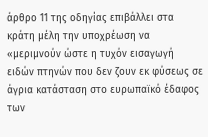άρθρο 11 της οδηγίας επιβάλλει στα κράτη μέλη την υποχρέωση να «μεριμνούν ώστε η τυχόν εισαγωγή ειδών πτηνών που δεν ζουν εκ φύσεως σε άγρια κατάσταση στο ευρωπαϊκό έδαφος των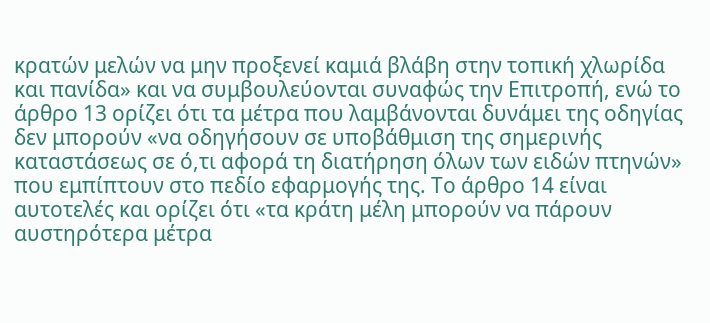κρατών μελών να μην προξενεί καμιά βλάβη στην τοπική χλωρίδα και πανίδα» και να συμβουλεύονται συναφώς την Επιτροπή, ενώ το άρθρο 13 ορίζει ότι τα μέτρα που λαμβάνονται δυνάμει της οδηγίας δεν μπορούν «να οδηγήσουν σε υποβάθμιση της σημερινής καταστάσεως σε ό,τι αφορά τη διατήρηση όλων των ειδών πτηνών» που εμπίπτουν στο πεδίο εφαρμογής της. Το άρθρο 14 είναι αυτοτελές και ορίζει ότι «τα κράτη μέλη μπορούν να πάρουν αυστηρότερα μέτρα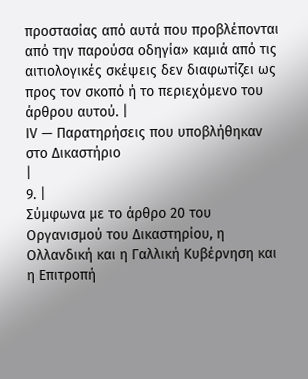προστασίας από αυτά που προβλέπονται από την παρούσα οδηγία» καμιά από τις αιτιολογικές σκέψεις δεν διαφωτίζει ως προς τον σκοπό ή το περιεχόμενο του άρθρου αυτού. |
IV — Παρατηρήσεις που υποβλήθηκαν στο Δικαστήριο
|
9. |
Σύμφωνα με το άρθρο 20 του Οργανισμού του Δικαστηρίου, η Ολλανδική και η Γαλλική Κυβέρνηση και η Επιτροπή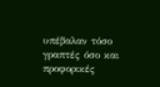υπέβαλαν τόσο γραπτές όσο και προφορικές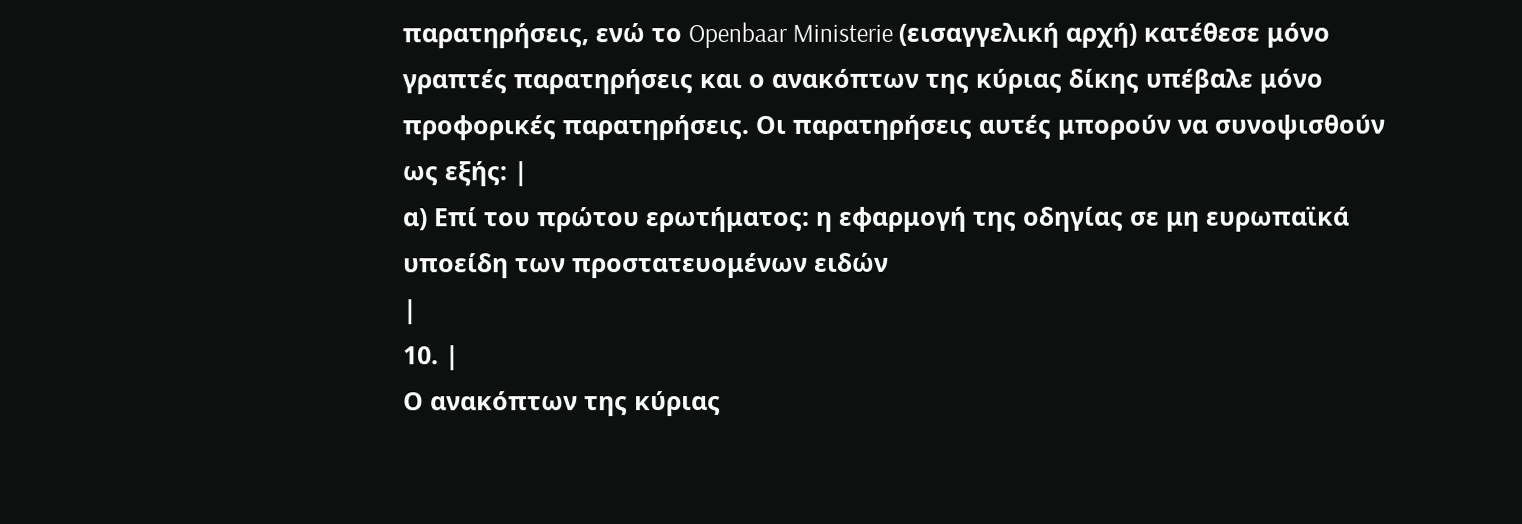παρατηρήσεις, ενώ το Openbaar Ministerie (εισαγγελική αρχή) κατέθεσε μόνο γραπτές παρατηρήσεις και ο ανακόπτων της κύριας δίκης υπέβαλε μόνο προφορικές παρατηρήσεις. Οι παρατηρήσεις αυτές μπορούν να συνοψισθούν ως εξής: |
α) Επί του πρώτου ερωτήματος: η εφαρμογή της οδηγίας σε μη ευρωπαϊκά υποείδη των προστατευομένων ειδών
|
10. |
Ο ανακόπτων της κύριας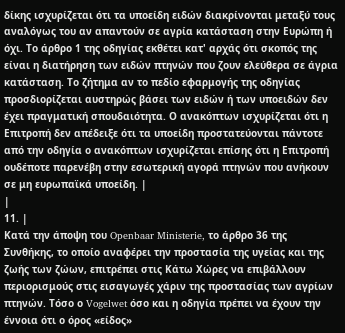δίκης ισχυρίζεται ότι τα υποείδη ειδών διακρίνονται μεταξύ τους αναλόγως του αν απαντούν σε αγρία κατάσταση στην Ευρώπη ή όχι. Το άρθρο 1 της οδηγίας εκθέτει κατ' αρχάς ότι σκοπός της είναι η διατήρηση των ειδών πτηνών που ζουν ελεύθερα σε άγρια κατάσταση. Το ζήτημα αν το πεδίο εφαρμογής της οδηγίας προσδιορίζεται αυστηρώς βάσει των ειδών ή των υποειδών δεν έχει πραγματική σπουδαιότητα. Ο ανακόπτων ισχυρίζεται ότι η Επιτροπή δεν απέδειξε ότι τα υποείδη προστατεύονται πάντοτε από την οδηγία ο ανακόπτων ισχυρίζεται επίσης ότι η Επιτροπή ουδέποτε παρενέβη στην εσωτερική αγορά πτηνών που ανήκουν σε μη ευρωπαϊκά υποείδη. |
|
11. |
Κατά την άποψη του Openbaar Ministerie, το άρθρο 36 της Συνθήκης, το οποίο αναφέρει την προστασία της υγείας και της ζωής των ζώων, επιτρέπει στις Κάτω Χώρες να επιβάλλουν περιορισμούς στις εισαγωγές χάριν της προστασίας των αγρίων πτηνών. Τόσο ο Vogelwet όσο και η οδηγία πρέπει να έχουν την έννοια ότι ο όρος «είδος»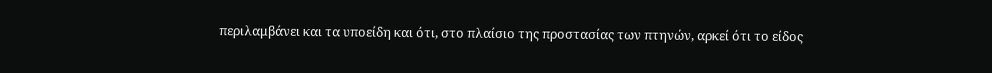περιλαμβάνει και τα υποείδη και ότι, στο πλαίσιο της προστασίας των πτηνών, αρκεί ότι το είδος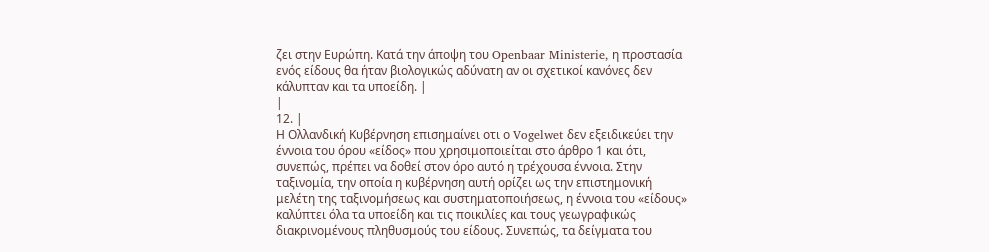ζει στην Ευρώπη. Κατά την άποψη του Openbaar Ministerie, η προστασία ενός είδους θα ήταν βιολογικώς αδύνατη αν οι σχετικοί κανόνες δεν κάλυπταν και τα υποείδη. |
|
12. |
Η Ολλανδική Κυβέρνηση επισημαίνει οτι ο Vogelwet δεν εξειδικεύει την έννοια του όρου «είδος» που χρησιμοποιείται στο άρθρο 1 και ότι, συνεπώς, πρέπει να δοθεί στον όρο αυτό η τρέχουσα έννοια. Στην ταξινομία, την οποία η κυβέρνηση αυτή ορίζει ως την επιστημονική μελέτη της ταξινομήσεως και συστηματοποιήσεως, η έννοια του «είδους» καλύπτει όλα τα υποείδη και τις ποικιλίες και τους γεωγραφικώς διακρινομένους πληθυσμούς του είδους. Συνεπώς, τα δείγματα του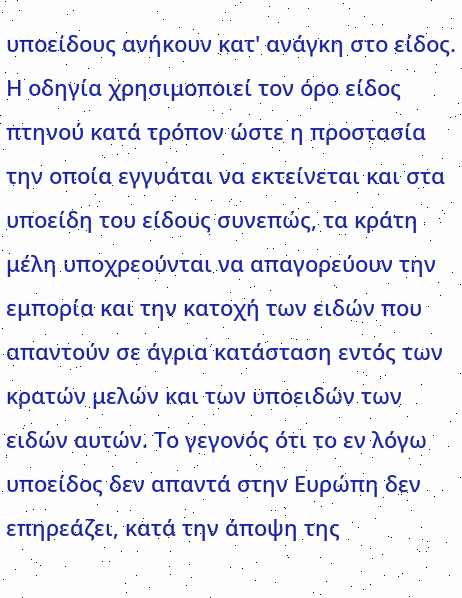υποείδους ανήκουν κατ' ανάγκη στο είδος. Η οδηγία χρησιμοποιεί τον όρο είδος πτηνού κατά τρόπον ώστε η προστασία την οποία εγγυάται να εκτείνεται και στα υποείδη του είδους συνεπώς, τα κράτη μέλη υποχρεούνται να απαγορεύουν την εμπορία και την κατοχή των ειδών που απαντούν σε άγρια κατάσταση εντός των κρατών μελών και των υποειδών των ειδών αυτών. Το γεγονός ότι το εν λόγω υποείδος δεν απαντά στην Ευρώπη δεν επηρεάζει, κατά την άποψη της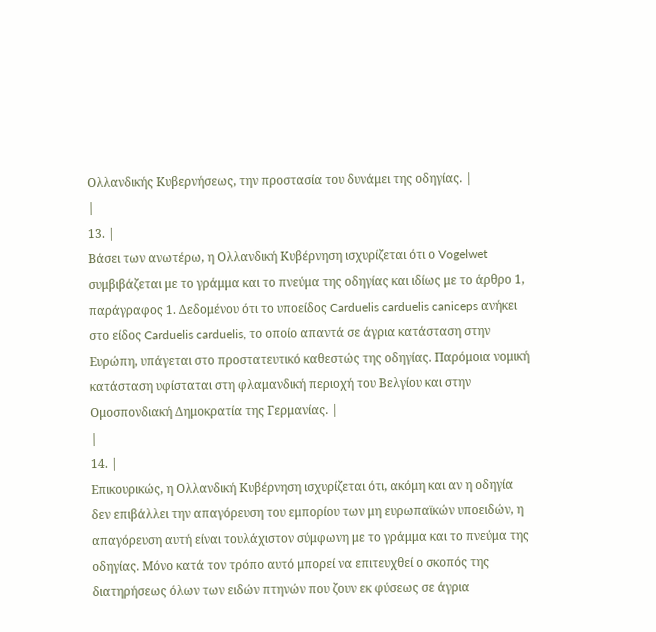Ολλανδικής Κυβερνήσεως, την προστασία του δυνάμει της οδηγίας. |
|
13. |
Βάσει των ανωτέρω, η Ολλανδική Κυβέρνηση ισχυρίζεται ότι ο Vogelwet συμβιβάζεται με το γράμμα και το πνεύμα της οδηγίας και ιδίως με το άρθρο 1, παράγραφος 1. Δεδομένου ότι το υποείδος Carduelis carduelis caniceps ανήκει στο είδος Carduelis carduelis, το οποίο απαντά σε άγρια κατάσταση στην Ευρώπη, υπάγεται στο προστατευτικό καθεστώς της οδηγίας. Παρόμοια νομική κατάσταση υφίσταται στη φλαμανδική περιοχή του Βελγίου και στην Ομοσπονδιακή Δημοκρατία της Γερμανίας. |
|
14. |
Επικουρικώς, η Ολλανδική Κυβέρνηση ισχυρίζεται ότι, ακόμη και αν η οδηγία δεν επιβάλλει την απαγόρευση του εμπορίου των μη ευρωπαϊκών υποειδών, η απαγόρευση αυτή είναι τουλάχιστον σύμφωνη με το γράμμα και το πνεύμα της οδηγίας. Μόνο κατά τον τρόπο αυτό μπορεί να επιτευχθεί ο σκοπός της διατηρήσεως όλων των ειδών πτηνών που ζουν εκ φύσεως σε άγρια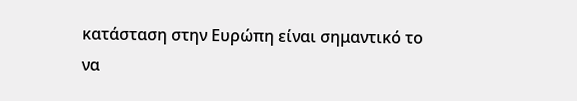κατάσταση στην Ευρώπη είναι σημαντικό το να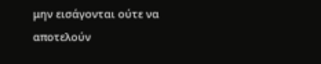μην εισάγονται ούτε να αποτελούν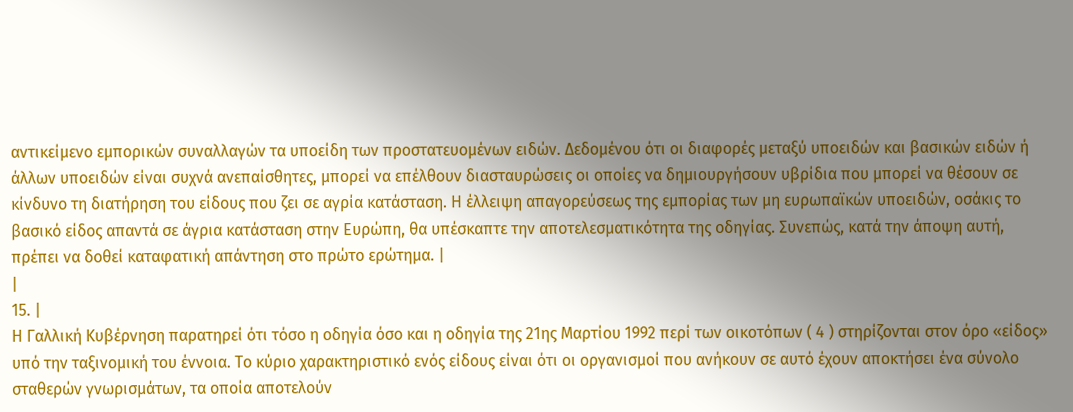αντικείμενο εμπορικών συναλλαγών τα υποείδη των προστατευομένων ειδών. Δεδομένου ότι οι διαφορές μεταξύ υποειδών και βασικών ειδών ή άλλων υποειδών είναι συχνά ανεπαίσθητες, μπορεί να επέλθουν διασταυρώσεις οι οποίες να δημιουργήσουν υβρίδια που μπορεί να θέσουν σε κίνδυνο τη διατήρηση του είδους που ζει σε αγρία κατάσταση. Η έλλειψη απαγορεύσεως της εμπορίας των μη ευρωπαϊκών υποειδών, οσάκις το βασικό είδος απαντά σε άγρια κατάσταση στην Ευρώπη, θα υπέσκαπτε την αποτελεσματικότητα της οδηγίας. Συνεπώς, κατά την άποψη αυτή, πρέπει να δοθεί καταφατική απάντηση στο πρώτο ερώτημα. |
|
15. |
Η Γαλλική Κυβέρνηση παρατηρεί ότι τόσο η οδηγία όσο και η οδηγία της 21ης Μαρτίου 1992 περί των οικοτόπων ( 4 ) στηρίζονται στον όρο «είδος» υπό την ταξινομική του έννοια. Το κύριο χαρακτηριστικό ενός είδους είναι ότι οι οργανισμοί που ανήκουν σε αυτό έχουν αποκτήσει ένα σύνολο σταθερών γνωρισμάτων, τα οποία αποτελούν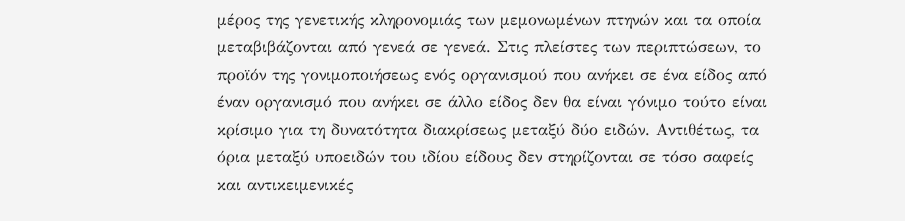μέρος της γενετικής κληρονομιάς των μεμονωμένων πτηνών και τα οποία μεταβιβάζονται από γενεά σε γενεά. Στις πλείστες των περιπτώσεων, το προϊόν της γονιμοποιήσεως ενός οργανισμού που ανήκει σε ένα είδος από έναν οργανισμό που ανήκει σε άλλο είδος δεν θα είναι γόνιμο τούτο είναι κρίσιμο για τη δυνατότητα διακρίσεως μεταξύ δύο ειδών. Αντιθέτως, τα όρια μεταξύ υποειδών του ιδίου είδους δεν στηρίζονται σε τόσο σαφείς και αντικειμενικές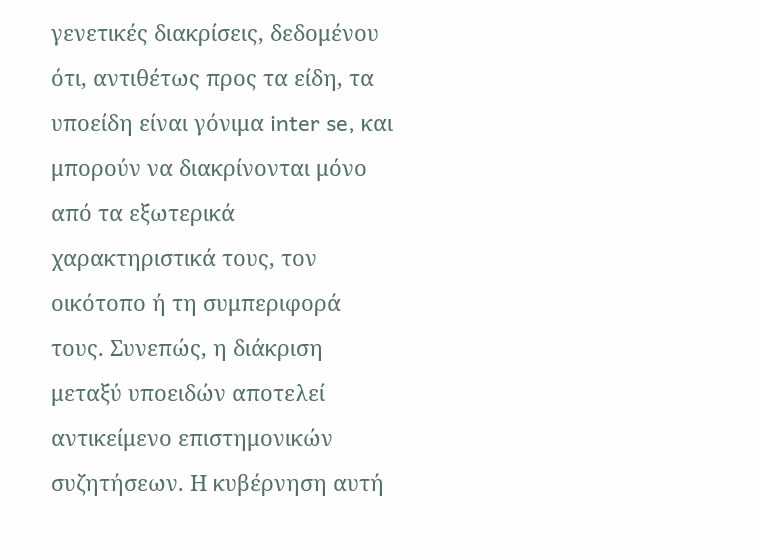γενετικές διακρίσεις, δεδομένου ότι, αντιθέτως προς τα είδη, τα υποείδη είναι γόνιμα inter se, και μπορούν να διακρίνονται μόνο από τα εξωτερικά χαρακτηριστικά τους, τον οικότοπο ή τη συμπεριφορά τους. Συνεπώς, η διάκριση μεταξύ υποειδών αποτελεί αντικείμενο επιστημονικών συζητήσεων. Η κυβέρνηση αυτή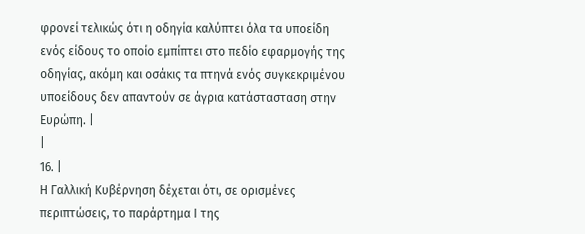φρονεί τελικώς ότι η οδηγία καλύπτει όλα τα υποείδη ενός είδους το οποίο εμπίπτει στο πεδίο εφαρμογής της οδηγίας, ακόμη και οσάκις τα πτηνά ενός συγκεκριμένου υποείδους δεν απαντούν σε άγρια κατάστασταση στην Ευρώπη. |
|
16. |
Η Γαλλική Κυβέρνηση δέχεται ότι, σε ορισμένες περιπτώσεις, το παράρτημα Ι της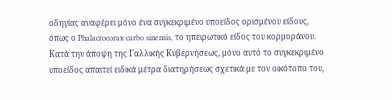οδηγίας αναφέρει μόνο ένα συγκεκριμένο υποείδος ορισμένου είδους, όπως ο Phalacrocorax carbo sinensis, το ηπειρωτικό είδος του κορμοράνου. Κατά την άποψη της Γαλλικής Κυβερνήσεως, μόνο αυτό το συγκεκριμένο υποείδος απαιτεί ειδικά μέτρα διατηρήσεως σχετικά με τον οικότοπο του,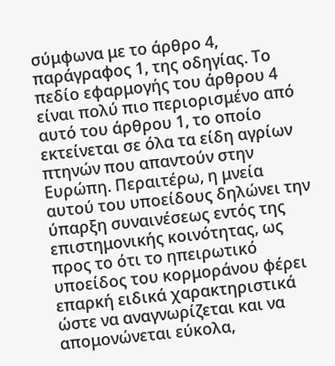σύμφωνα με το άρθρο 4, παράγραφος 1, της οδηγίας. Το πεδίο εφαρμογής του άρθρου 4 είναι πολύ πιο περιορισμένο από αυτό του άρθρου 1, το οποίο εκτείνεται σε όλα τα είδη αγρίων πτηνών που απαντούν στην Ευρώπη. Περαιτέρω, η μνεία αυτού του υποείδους δηλώνει την ύπαρξη συναινέσεως εντός της επιστημονικής κοινότητας, ως προς το ότι το ηπειρωτικό υποείδος του κορμοράνου φέρει επαρκή ειδικά χαρακτηριστικά ώστε να αναγνωρίζεται και να απομονώνεται εύκολα,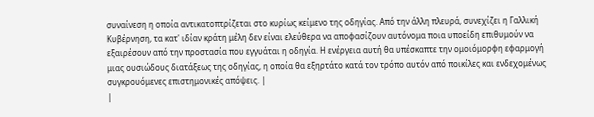συναίνεση η οποία αντικατοπτρίζεται στο κυρίως κείμενο της οδηγίας. Από την άλλη πλευρά, συνεχίζει η Γαλλική Κυβέρνηση, τα κατ' ιδίαν κράτη μέλη δεν είναι ελεύθερα να αποφασίζουν αυτόνομα ποια υποείδη επιθυμούν να εξαιρέσουν από την προστασία που εγγυάται η οδηγία. Η ενέργεια αυτή θα υπέσκαπτε την ομοιόμορφη εφαρμογή μιας ουσιώδους διατάξεως της οδηγίας, η οποία θα εξηρτάτο κατά τον τρόπο αυτόν από ποικίλες και ενδεχομένως συγκρουόμενες επιστημονικές απόψεις. |
|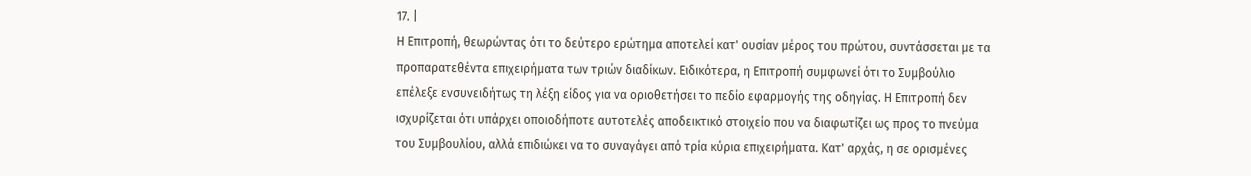17. |
Η Επιτροπή, θεωρώντας ότι το δεύτερο ερώτημα αποτελεί κατ' ουσίαν μέρος του πρώτου, συντάσσεται με τα προπαρατεθέντα επιχειρήματα των τριών διαδίκων. Ειδικότερα, η Επιτροπή συμφωνεί ότι το Συμβούλιο επέλεξε ενσυνειδήτως τη λέξη είδος για να οριοθετήσει το πεδίο εφαρμογής της οδηγίας. Η Επιτροπή δεν ισχυρίζεται ότι υπάρχει οποιοδήποτε αυτοτελές αποδεικτικό στοιχείο που να διαφωτίζει ως προς το πνεύμα του Συμβουλίου, αλλά επιδιώκει να το συναγάγει από τρία κύρια επιχειρήματα. Κατ' αρχάς, η σε ορισμένες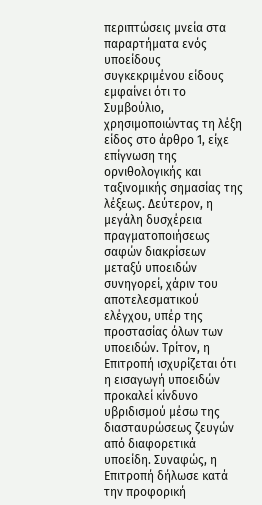περιπτώσεις μνεία στα παραρτήματα ενός υποείδους συγκεκριμένου είδους εμφαίνει ότι το Συμβούλιο, χρησιμοποιώντας τη λέξη είδος στο άρθρο 1, είχε επίγνωση της ορνιθολογικής και ταξινομικής σημασίας της λέξεως. Δεύτερον, η μεγάλη δυσχέρεια πραγματοποιήσεως σαφών διακρίσεων μεταξύ υποειδών συνηγορεί, χάριν του αποτελεσματικού ελέγχου, υπέρ της προστασίας όλων των υποειδών. Τρίτον, η Επιτροπή ισχυρίζεται ότι η εισαγωγή υποειδών προκαλεί κίνδυνο υβριδισμού μέσω της διασταυρώσεως ζευγών από διαφορετικά υποείδη. Συναφώς, η Επιτροπή δήλωσε κατά την προφορική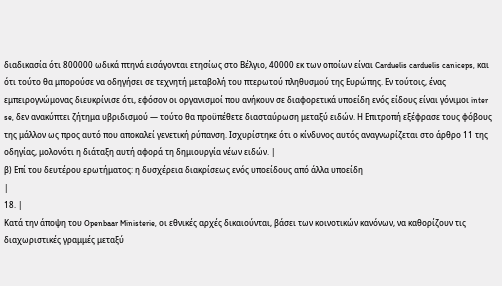διαδικασία ότι 800000 ωδικά πτηνά εισάγονται ετησίως στο Βέλγιο, 40000 εκ των οποίων είναι Carduelis carduelis caniceps, και ότι τούτο θα μπορούσε να οδηγήσει σε τεχνητή μεταβολή του πτερωτού πληθυσμού της Ευρώπης. Εν τούτοις, ένας εμπειρογνώμονας διευκρίνισε ότι, εφόσον οι οργανισμοί που ανήκουν σε διαφορετικά υποείδη ενός είδους είναι γόνιμοι inter se, δεν ανακύπτει ζήτημα υβριδισμού — τούτο θα προϋπέθετε διασταύρωση μεταξύ ειδών. Η Επιτροπή εξέφρασε τους φόβους της μάλλον ως προς αυτό που αποκαλεί γενετική ρύπανση. Ισχυρίστηκε ότι ο κίνδυνος αυτός αναγνωρίζεται στο άρθρο 11 της οδηγίας, μολονότι η διάταξη αυτή αφορά τη δημιουργία νέων ειδών. |
β) Επί του δευτέρου ερωτήματος: η δυσχέρεια διακρίσεως ενός υποείδους από άλλα υποείδη
|
18. |
Κατά την άποψη του Openbaar Ministerie, οι εθνικές αρχές δικαιούνται, βάσει των κοινοτικών κανόνων, να καθορίζουν τις διαχωριστικές γραμμές μεταξύ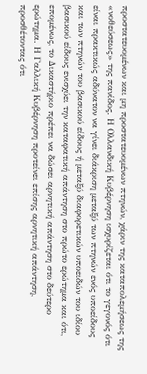προστατευομένων και μη προστατευομένων πτηνών, χάριν της καταπολεμήσεως της «νοθεύσεως» της πανίδος. Η Ολλανδική Κυβέρνηση ισχυρίζεται ότι το γεγονός ότι είναι πρακτικώς αδύνατον να γίνει διάκριση μεταξύ των πτηνών ενός υποείδους και των πτηνών του βασικού είδους ή μεταξύ διαφορετικών υποειδών του ιδίου βασικού είδους ενισχύει την καταφατική απάντηση στο πρώτο ερώτημα και ότι, επομένως, το Δικαστήριο πρέπει να δώσει αρνητική απάντηση στο δεύτερο ερώτημα. Η Γαλλική Κυβέρνηση προτείνει επίσης αρνητική απάντηση, προσθέτοντας ότι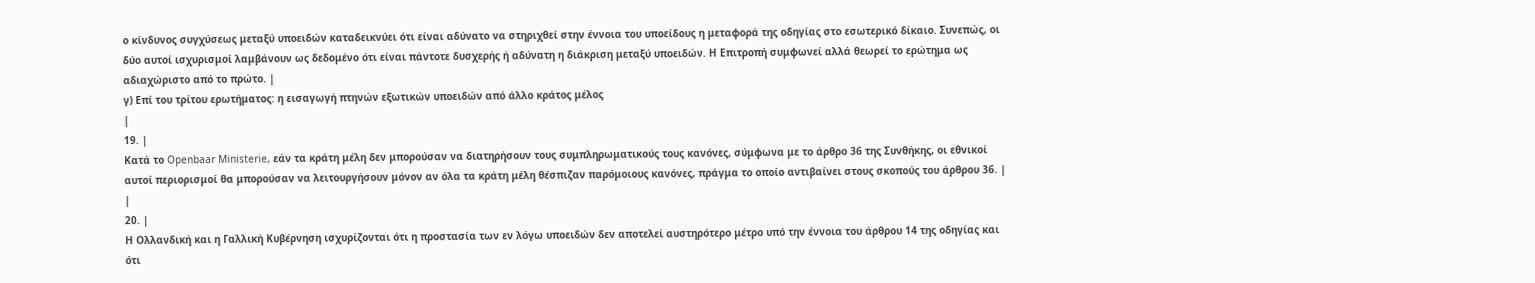ο κίνδυνος συγχύσεως μεταξύ υποειδών καταδεικνύει ότι είναι αδύνατο να στηριχθεί στην έννοια του υποείδους η μεταφορά της οδηγίας στο εσωτερικό δίκαιο. Συνεπώς, οι δύο αυτοί ισχυρισμοί λαμβάνουν ως δεδομένο ότι είναι πάντοτε δυσχερής ή αδύνατη η διάκριση μεταξύ υποειδών. Η Επιτροπή συμφωνεί αλλά θεωρεί το ερώτημα ως αδιαχώριστο από το πρώτο. |
γ) Επί του τρίτου ερωτήματος: η εισαγωγή πτηνών εξωτικών υποειδών από άλλο κράτος μέλος
|
19. |
Κατά το Openbaar Ministerie, εάν τα κράτη μέλη δεν μπορούσαν να διατηρήσουν τους συμπληρωματικούς τους κανόνες, σύμφωνα με το άρθρο 36 της Συνθήκης, οι εθνικοί αυτοί περιορισμοί θα μπορούσαν να λειτουργήσουν μόνον αν όλα τα κράτη μέλη θέσπιζαν παρόμοιους κανόνες, πράγμα το οποίο αντιβαίνει στους σκοπούς του άρθρου 36. |
|
20. |
Η Ολλανδική και η Γαλλική Κυβέρνηση ισχυρίζονται ότι η προστασία των εν λόγω υποειδών δεν αποτελεί αυστηρότερο μέτρο υπό την έννοια του άρθρου 14 της οδηγίας και ότι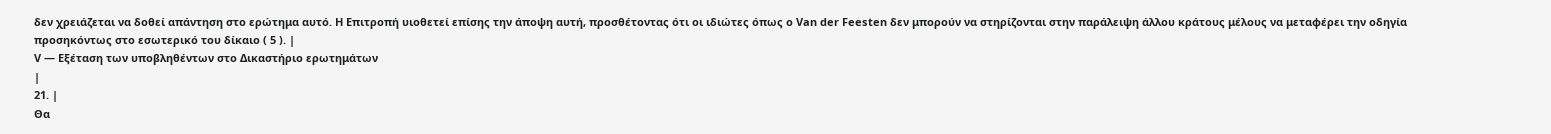δεν χρειάζεται να δοθεί απάντηση στο ερώτημα αυτό. Η Επιτροπή υιοθετεί επίσης την άποψη αυτή, προσθέτοντας ότι οι ιδιώτες όπως ο Van der Feesten δεν μπορούν να στηρίζονται στην παράλειψη άλλου κράτους μέλους να μεταφέρει την οδηγία προσηκόντως στο εσωτερικό του δίκαιο ( 5 ). |
V — Εξέταση των υποβληθέντων στο Δικαστήριο ερωτημάτων
|
21. |
Θα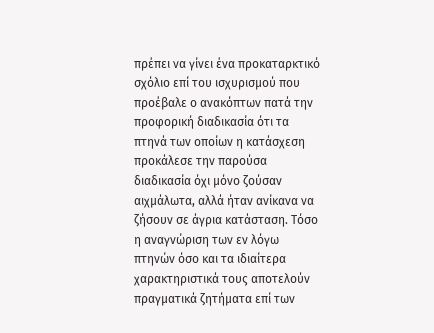πρέπει να γίνει ένα προκαταρκτικό σχόλιο επί του ισχυρισμού που προέβαλε ο ανακόπτων πατά την προφορική διαδικασία ότι τα πτηνά των οποίων η κατάσχεση προκάλεσε την παρούσα διαδικασία όχι μόνο ζούσαν αιχμάλωτα, αλλά ήταν ανίκανα να ζήσουν σε άγρια κατάσταση. Τόσο η αναγνώριση των εν λόγω πτηνών όσο και τα ιδιαίτερα χαρακτηριστικά τους αποτελούν πραγματικά ζητήματα επί των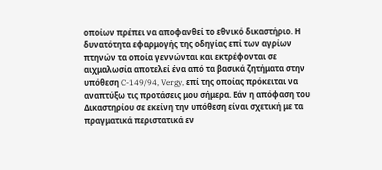οποίων πρέπει να αποφανθεί το εθνικό δικαστήριο. Η δυνατότητα εφαρμογής της οδηγίας επί των αγρίων πτηνών τα οποία γεννώνται και εκτρέφονται σε αιχμαλωσία αποτελεί ένα από τα βασικά ζητήματα στην υπόθεση C-149/94, Vergy, επί της οποίας πρόκειται να αναπτύξω τις προτάσεις μου σήμερα. Εάν η απόφαση του Δικαστηρίου σε εκείνη την υπόθεση είναι σχετική με τα πραγματικά περιστατικά εν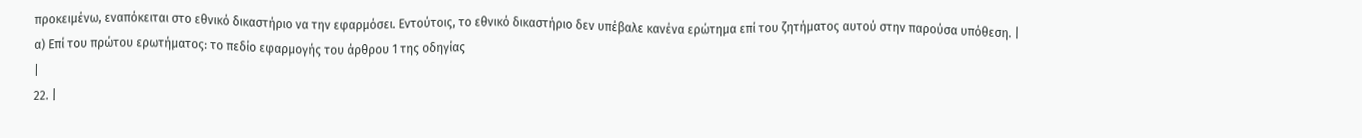προκειμένω, εναπόκειται στο εθνικό δικαστήριο να την εφαρμόσει. Εντούτοις, το εθνικό δικαστήριο δεν υπέβαλε κανένα ερώτημα επί του ζητήματος αυτού στην παρούσα υπόθεση. |
α) Επί του πρώτου ερωτήματος: το πεδίο εφαρμογής του άρθρου 1 της οδηγίας
|
22. |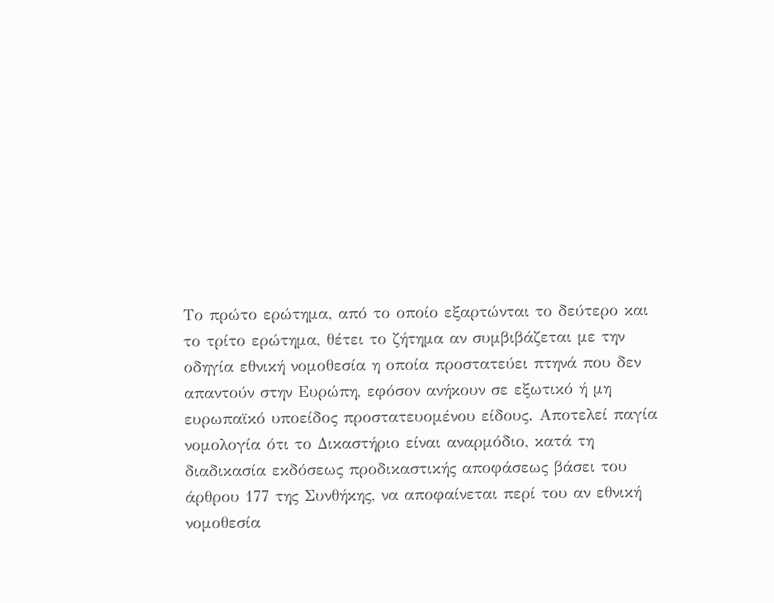Το πρώτο ερώτημα, από το οποίο εξαρτώνται το δεύτερο και το τρίτο ερώτημα, θέτει το ζήτημα αν συμβιβάζεται με την οδηγία εθνική νομοθεσία η οποία προστατεύει πτηνά που δεν απαντούν στην Ευρώπη, εφόσον ανήκουν σε εξωτικό ή μη ευρωπαϊκό υποείδος προστατευομένου είδους. Αποτελεί παγία νομολογία ότι το Δικαστήριο είναι αναρμόδιο, κατά τη διαδικασία εκδόσεως προδικαστικής αποφάσεως βάσει του άρθρου 177 της Συνθήκης, να αποφαίνεται περί του αν εθνική νομοθεσία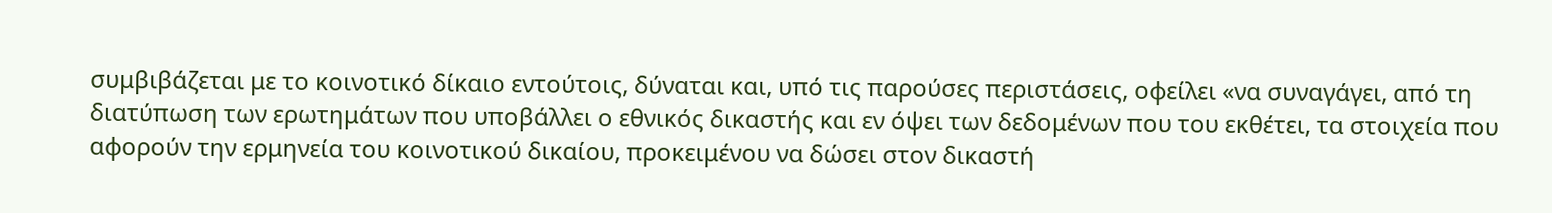συμβιβάζεται με το κοινοτικό δίκαιο εντούτοις, δύναται και, υπό τις παρούσες περιστάσεις, οφείλει «να συναγάγει, από τη διατύπωση των ερωτημάτων που υποβάλλει ο εθνικός δικαστής και εν όψει των δεδομένων που του εκθέτει, τα στοιχεία που αφορούν την ερμηνεία του κοινοτικού δικαίου, προκειμένου να δώσει στον δικαστή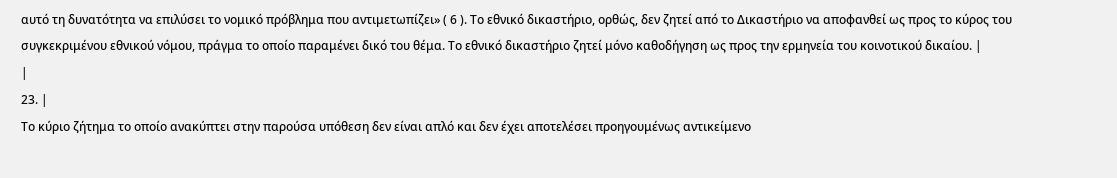αυτό τη δυνατότητα να επιλύσει το νομικό πρόβλημα που αντιμετωπίζει» ( 6 ). Το εθνικό δικαστήριο, ορθώς, δεν ζητεί από το Δικαστήριο να αποφανθεί ως προς το κύρος του συγκεκριμένου εθνικού νόμου, πράγμα το οποίο παραμένει δικό του θέμα. Το εθνικό δικαστήριο ζητεί μόνο καθοδήγηση ως προς την ερμηνεία του κοινοτικού δικαίου. |
|
23. |
Το κύριο ζήτημα το οποίο ανακύπτει στην παρούσα υπόθεση δεν είναι απλό και δεν έχει αποτελέσει προηγουμένως αντικείμενο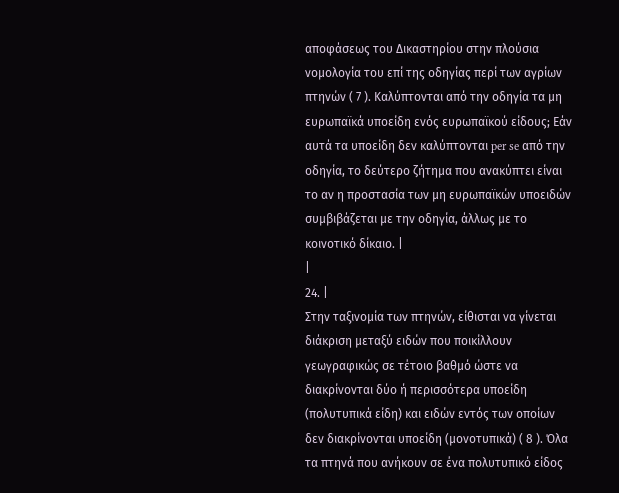αποφάσεως του Δικαστηρίου στην πλούσια νομολογία του επί της οδηγίας περί των αγρίων πτηνών ( 7 ). Καλύπτονται από την οδηγία τα μη ευρωπαϊκά υποείδη ενός ευρωπαϊκού είδους; Εάν αυτά τα υποείδη δεν καλύπτονται per se από την οδηγία, το δεύτερο ζήτημα που ανακύπτει είναι το αν η προστασία των μη ευρωπαϊκών υποειδών συμβιβάζεται με την οδηγία, άλλως με το κοινοτικό δίκαιο. |
|
24. |
Στην ταξινομία των πτηνών, είθισται να γίνεται διάκριση μεταξύ ειδών που ποικίλλουν γεωγραφικώς σε τέτοιο βαθμό ώστε να διακρίνονται δύο ή περισσότερα υποείδη (πολυτυπικά είδη) και ειδών εντός των οποίων δεν διακρίνονται υποείδη (μονοτυπικά) ( 8 ). Όλα τα πτηνά που ανήκουν σε ένα πολυτυπικό είδος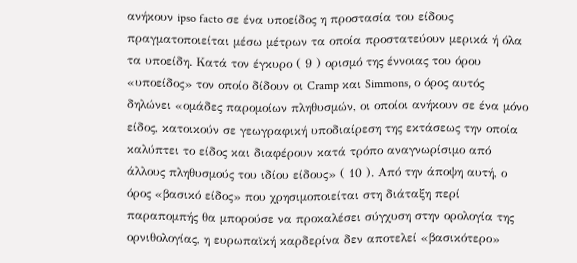ανήκουν ipso facto σε ένα υποείδος η προστασία του είδους πραγματοποιείται μέσω μέτρων τα οποία προστατεύουν μερικά ή όλα τα υποείδη. Κατά τον έγκυρο ( 9 ) ορισμό της έννοιας του όρου «υποείδος» τον οποίο δίδουν οι Cramp και Simmons, ο όρος αυτός δηλώνει «ομάδες παρομοίων πληθυσμών, οι οποίοι ανήκουν σε ένα μόνο είδος, κατοικούν σε γεωγραφική υποδιαίρεση της εκτάσεως την οποία καλύπτει το είδος και διαφέρουν κατά τρόπο αναγνωρίσιμο από άλλους πληθυσμούς του ιδίου είδους» ( 10 ). Από την άποψη αυτή, ο όρος «βασικό είδος» που χρησιμοποιείται στη διάταξη περί παραπομπής θα μπορούσε να προκαλέσει σύγχυση στην ορολογία της ορνιθολογίας, η ευρωπαϊκή καρδερίνα δεν αποτελεί «βασικότερο»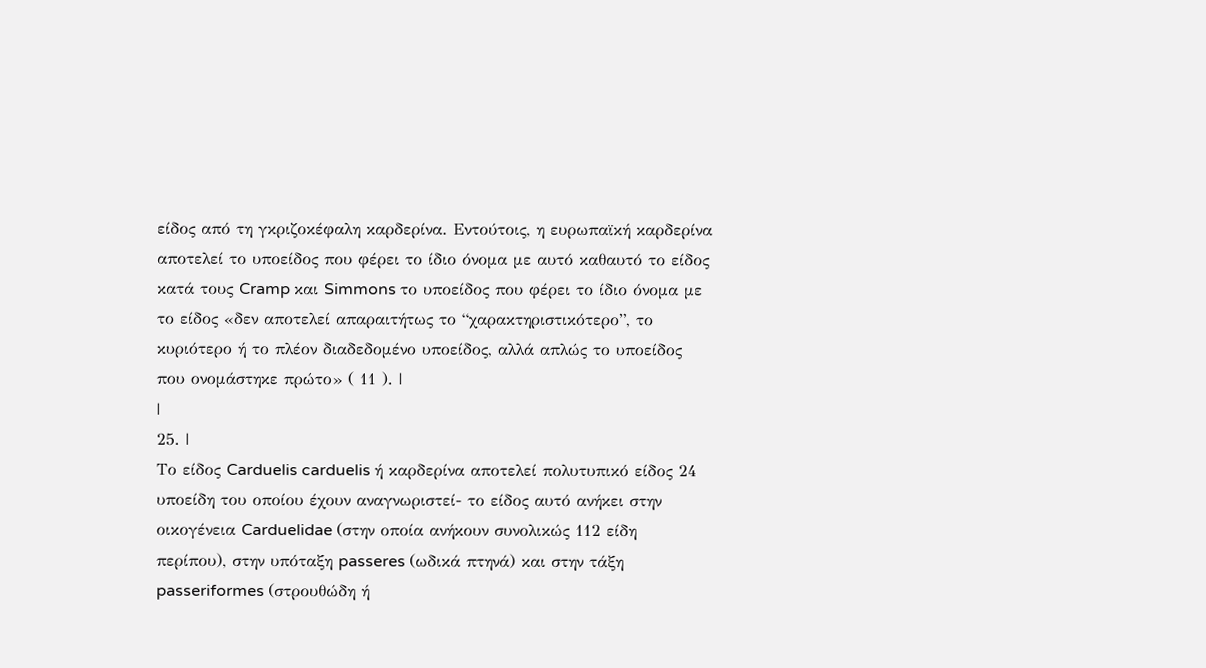είδος από τη γκριζοκέφαλη καρδερίνα. Εντούτοις, η ευρωπαϊκή καρδερίνα αποτελεί το υποείδος που φέρει το ίδιο όνομα με αυτό καθαυτό το είδος κατά τους Cramp και Simmons το υποείδος που φέρει το ίδιο όνομα με το είδος «δεν αποτελεί απαραιτήτως το “χαρακτηριστικότερο”, το κυριότερο ή το πλέον διαδεδομένο υποείδος, αλλά απλώς το υποείδος που ονομάστηκε πρώτο» ( 11 ). |
|
25. |
Το είδος Carduelis carduelis ή καρδερίνα αποτελεί πολυτυπικό είδος 24 υποείδη του οποίου έχουν αναγνωριστεί- το είδος αυτό ανήκει στην οικογένεια Carduelidae (στην οποία ανήκουν συνολικώς 112 είδη περίπου), στην υπόταξη passeres (ωδικά πτηνά) και στην τάξη passeriformes (στρουθώδη ή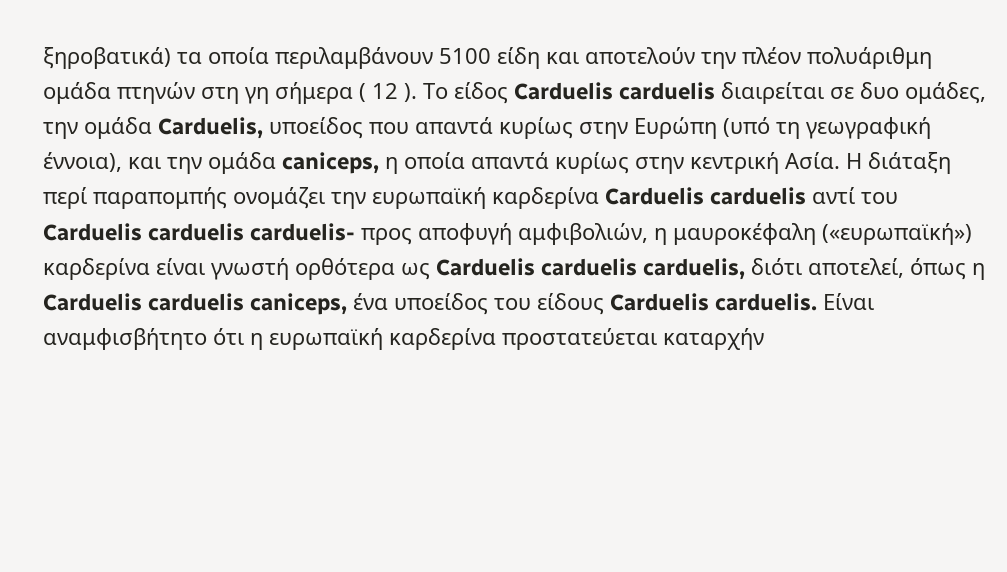ξηροβατικά) τα οποία περιλαμβάνουν 5100 είδη και αποτελούν την πλέον πολυάριθμη ομάδα πτηνών στη γη σήμερα ( 12 ). Το είδος Carduelis carduelis διαιρείται σε δυο ομάδες, την ομάδα Carduelis, υποείδος που απαντά κυρίως στην Ευρώπη (υπό τη γεωγραφική έννοια), και την ομάδα caniceps, η οποία απαντά κυρίως στην κεντρική Ασία. Η διάταξη περί παραπομπής ονομάζει την ευρωπαϊκή καρδερίνα Carduelis carduelis αντί του Carduelis carduelis carduelis- προς αποφυγή αμφιβολιών, η μαυροκέφαλη («ευρωπαϊκή») καρδερίνα είναι γνωστή ορθότερα ως Carduelis carduelis carduelis, διότι αποτελεί, όπως η Carduelis carduelis caniceps, ένα υποείδος του είδους Carduelis carduelis. Είναι αναμφισβήτητο ότι η ευρωπαϊκή καρδερίνα προστατεύεται καταρχήν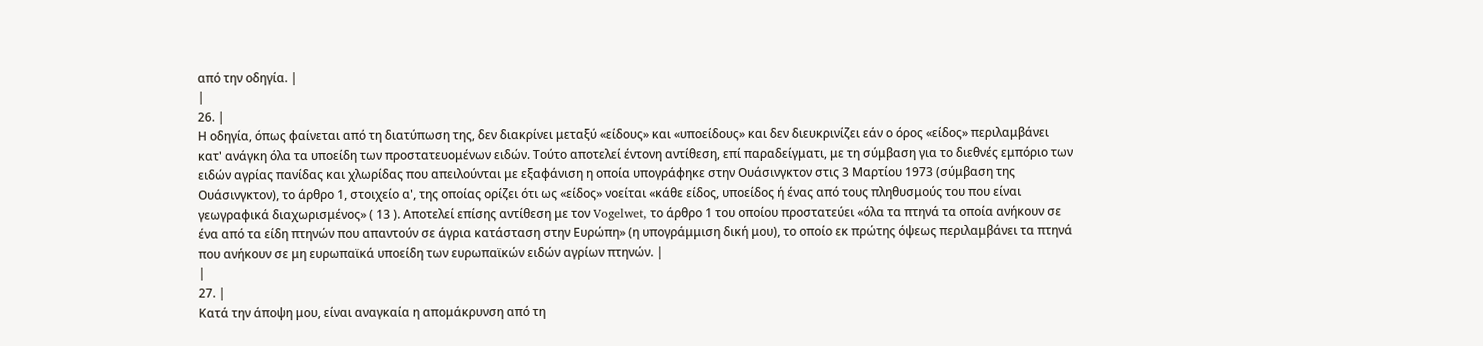από την οδηγία. |
|
26. |
Η οδηγία, όπως φαίνεται από τη διατύπωση της, δεν διακρίνει μεταξύ «είδους» και «υποείδους» και δεν διευκρινίζει εάν ο όρος «είδος» περιλαμβάνει κατ' ανάγκη όλα τα υποείδη των προστατευομένων ειδών. Τούτο αποτελεί έντονη αντίθεση, επί παραδείγματι, με τη σύμβαση για το διεθνές εμπόριο των ειδών αγρίας πανίδας και χλωρίδας που απειλούνται με εξαφάνιση η οποία υπογράφηκε στην Ουάσινγκτον στις 3 Μαρτίου 1973 (σύμβαση της Ουάσινγκτον), το άρθρο 1, στοιχείο α', της οποίας ορίζει ότι ως «είδος» νοείται «κάθε είδος, υποείδος ή ένας από τους πληθυσμούς του που είναι γεωγραφικά διαχωρισμένος» ( 13 ). Αποτελεί επίσης αντίθεση με τον Vogelwet, το άρθρο 1 του οποίου προστατεύει «όλα τα πτηνά τα οποία ανήκουν σε ένα από τα είδη πτηνών που απαντούν σε άγρια κατάσταση στην Ευρώπη» (η υπογράμμιση δική μου), το οποίο εκ πρώτης όψεως περιλαμβάνει τα πτηνά που ανήκουν σε μη ευρωπαϊκά υποείδη των ευρωπαϊκών ειδών αγρίων πτηνών. |
|
27. |
Κατά την άποψη μου, είναι αναγκαία η απομάκρυνση από τη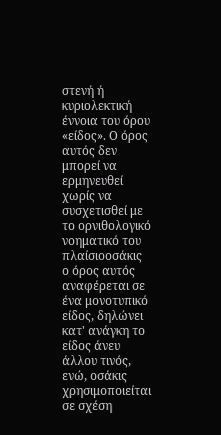στενή ή κυριολεκτική έννοια του όρου «είδος». Ο όρος αυτός δεν μπορεί να ερμηνευθεί χωρίς να συσχετισθεί με το ορνιθολογικό νοηματικό του πλαίσιοοσάκις ο όρος αυτός αναφέρεται σε ένα μονοτυπικό είδος, δηλώνει κατ' ανάγκη το είδος άνευ άλλου τινός, ενώ, οσάκις χρησιμοποιείται σε σχέση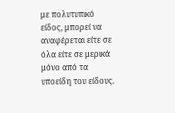με πολυτυπικό είδος, μπορεί να αναφέρεται είτε σε όλα είτε σε μερικά μόνο από τα υποείδη του είδους.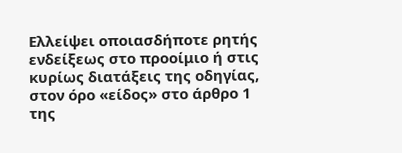Ελλείψει οποιασδήποτε ρητής ενδείξεως στο προοίμιο ή στις κυρίως διατάξεις της οδηγίας, στον όρο «είδος» στο άρθρο 1 της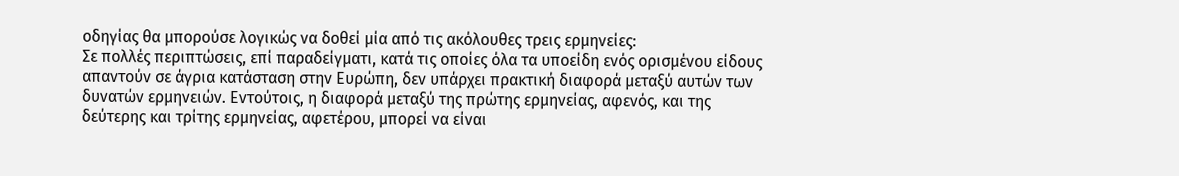οδηγίας θα μπορούσε λογικώς να δοθεί μία από τις ακόλουθες τρεις ερμηνείες:
Σε πολλές περιπτώσεις, επί παραδείγματι, κατά τις οποίες όλα τα υποείδη ενός ορισμένου είδους απαντούν σε άγρια κατάσταση στην Ευρώπη, δεν υπάρχει πρακτική διαφορά μεταξύ αυτών των δυνατών ερμηνειών. Εντούτοις, η διαφορά μεταξύ της πρώτης ερμηνείας, αφενός, και της δεύτερης και τρίτης ερμηνείας, αφετέρου, μπορεί να είναι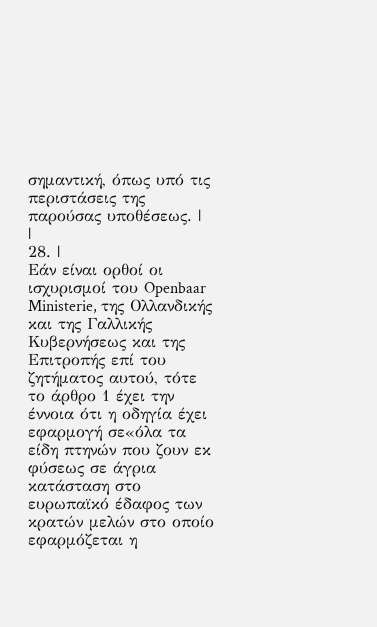σημαντική, όπως υπό τις περιστάσεις της παρούσας υποθέσεως. |
|
28. |
Εάν είναι ορθοί οι ισχυρισμοί του Openbaar Ministerie, της Ολλανδικής και της Γαλλικής Κυβερνήσεως και της Επιτροπής επί του ζητήματος αυτού, τότε το άρθρο 1 έχει την έννοια ότι η οδηγία έχει εφαρμογή σε«όλα τα είδη πτηνών που ζουν εκ φύσεως σε άγρια κατάσταση στο ευρωπαϊκό έδαφος των κρατών μελών στο οποίο εφαρμόζεται η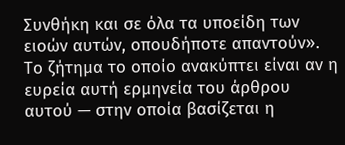Συνθήκη και σε όλα τα υποείδη των ειοών αυτών, οπουδήποτε απαντούν». Το ζήτημα το οποίο ανακύπτει είναι αν η ευρεία αυτή ερμηνεία του άρθρου αυτού — στην οποία βασίζεται η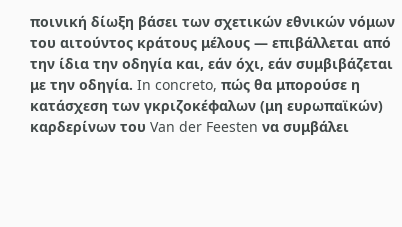ποινική δίωξη βάσει των σχετικών εθνικών νόμων του αιτούντος κράτους μέλους — επιβάλλεται από την ίδια την οδηγία και, εάν όχι, εάν συμβιβάζεται με την οδηγία. In concreto, πώς θα μπορούσε η κατάσχεση των γκριζοκέφαλων (μη ευρωπαϊκών) καρδερίνων του Van der Feesten να συμβάλει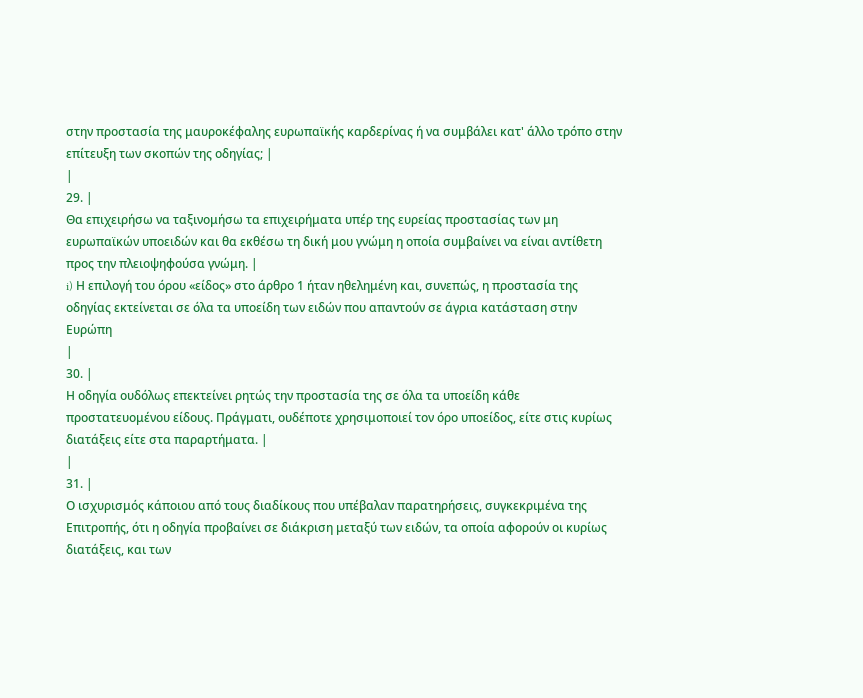στην προστασία της μαυροκέφαλης ευρωπαϊκής καρδερίνας ή να συμβάλει κατ' άλλο τρόπο στην επίτευξη των σκοπών της οδηγίας; |
|
29. |
Θα επιχειρήσω να ταξινομήσω τα επιχειρήματα υπέρ της ευρείας προστασίας των μη ευρωπαϊκών υποειδών και θα εκθέσω τη δική μου γνώμη η οποία συμβαίνει να είναι αντίθετη προς την πλειοψηφούσα γνώμη. |
i) Η επιλογή του όρου «είδος» στο άρθρο 1 ήταν ηθελημένη και, συνεπώς, η προστασία της οδηγίας εκτείνεται σε όλα τα υποείδη των ειδών που απαντούν σε άγρια κατάσταση στην Ευρώπη
|
30. |
Η οδηγία ουδόλως επεκτείνει ρητώς την προστασία της σε όλα τα υποείδη κάθε προστατευομένου είδους. Πράγματι, ουδέποτε χρησιμοποιεί τον όρο υποείδος, είτε στις κυρίως διατάξεις είτε στα παραρτήματα. |
|
31. |
Ο ισχυρισμός κάποιου από τους διαδίκους που υπέβαλαν παρατηρήσεις, συγκεκριμένα της Επιτροπής, ότι η οδηγία προβαίνει σε διάκριση μεταξύ των ειδών, τα οποία αφορούν οι κυρίως διατάξεις, και των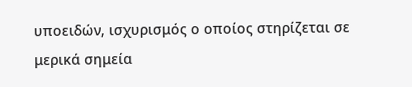υποειδών, ισχυρισμός ο οποίος στηρίζεται σε μερικά σημεία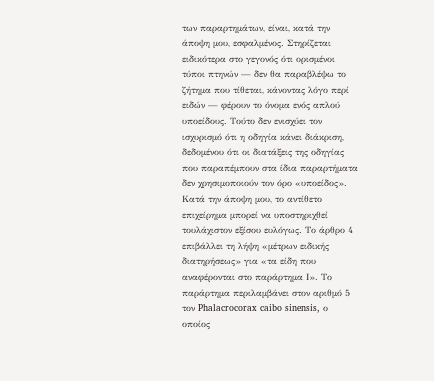των παραρτημάτων, είναι, κατά την άποψη μου, εσφαλμένος. Στηρίζεται ειδικότερα στο γεγονός ότι ορισμένοι τύποι πτηνών — δεν θα παραβλέψω το ζήτημα που τίθεται, κάνοντας λόγο περί ειδών — φέρουν το όνομα ενός απλού υποείδους. Τούτο δεν ενισχύει τον ισχυρισμό ότι η οδηγία κάνει διάκριση, δεδομένου ότι οι διατάξεις της οδηγίας που παραπέμπουν στα ίδια παραρτήματα δεν χρησιμοποιούν τον όρο «υποείδος». Κατά την άποψη μου, το αντίθετο επιχείρημα μπορεί να υποστηριχθεί τουλάχιστον εξίσου ευλόγως. Το άρθρο 4 επιβάλλει τη λήψη «μέτρων ειδικής διατηρήσεως» για «τα είδη που αναφέρονται στο παράρτημα Ι». Το παράρτημα περιλαμβάνει στον αριθμό 5 τον Phalacrocorax caibo sinensis, ο οποίος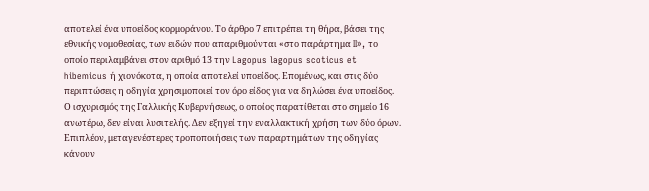αποτελεί ένα υποείδος κορμοράνου. Το άρθρο 7 επιτρέπει τη θήρα, βάσει της εθνικής νομοθεσίας, των ειδών που απαριθμούνται «στο παράρτημα II», το οποίο περιλαμβάνει στον αριθμό 13 την Lagopus lagopus scoticus et hibemicus ή χιονόκοτα, η οποία αποτελεί υποείδος. Επομένως, και στις δύο περιπτώσεις η οδηγία χρησιμοποιεί τον όρο είδος για να δηλώσει ένα υποείδος. Ο ισχυρισμός της Γαλλικής Κυβερνήσεως, ο οποίος παρατίθεται στο σημείο 16 ανωτέρω, δεν είναι λυσιτελής. Δεν εξηγεί την εναλλακτική χρήση των δύο όρων. Επιπλέον, μεταγενέστερες τροποποιήσεις των παραρτημάτων της οδηγίας κάνουν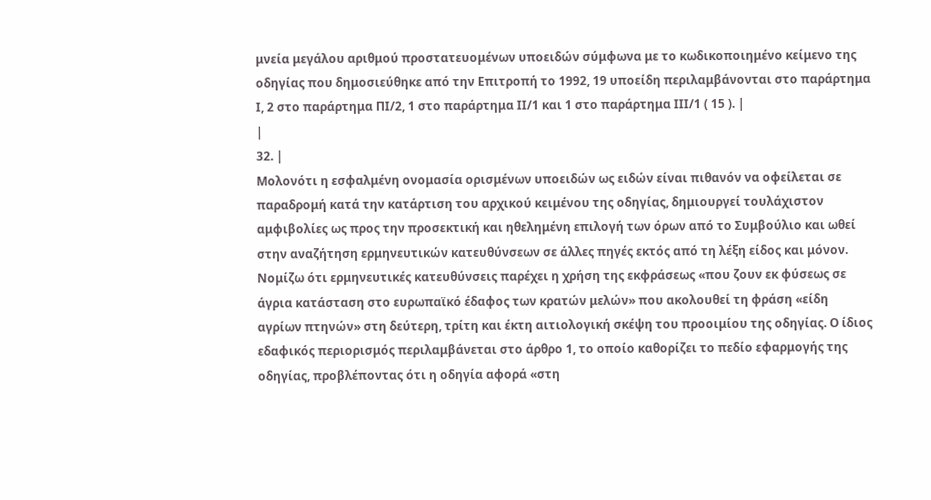μνεία μεγάλου αριθμού προστατευομένων υποειδών σύμφωνα με το κωδικοποιημένο κείμενο της οδηγίας που δημοσιεύθηκε από την Επιτροπή το 1992, 19 υποείδη περιλαμβάνονται στο παράρτημα Ι, 2 στο παράρτημα ΠΙ/2, 1 στο παράρτημα ΙΙ/1 και 1 στο παράρτημα ΙΙΙ/1 ( 15 ). |
|
32. |
Μολονότι η εσφαλμένη ονομασία ορισμένων υποειδών ως ειδών είναι πιθανόν να οφείλεται σε παραδρομή κατά την κατάρτιση του αρχικού κειμένου της οδηγίας, δημιουργεί τουλάχιστον αμφιβολίες ως προς την προσεκτική και ηθελημένη επιλογή των όρων από το Συμβούλιο και ωθεί στην αναζήτηση ερμηνευτικών κατευθύνσεων σε άλλες πηγές εκτός από τη λέξη είδος και μόνον. Νομίζω ότι ερμηνευτικές κατευθύνσεις παρέχει η χρήση της εκφράσεως «που ζουν εκ φύσεως σε άγρια κατάσταση στο ευρωπαϊκό έδαφος των κρατών μελών» που ακολουθεί τη φράση «είδη αγρίων πτηνών» στη δεύτερη, τρίτη και έκτη αιτιολογική σκέψη του προοιμίου της οδηγίας. Ο ίδιος εδαφικός περιορισμός περιλαμβάνεται στο άρθρο 1, το οποίο καθορίζει το πεδίο εφαρμογής της οδηγίας, προβλέποντας ότι η οδηγία αφορά «στη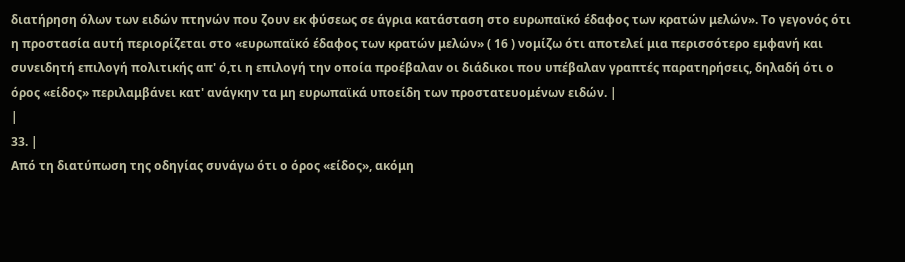διατήρηση όλων των ειδών πτηνών που ζουν εκ φύσεως σε άγρια κατάσταση στο ευρωπαϊκό έδαφος των κρατών μελών». Το γεγονός ότι η προστασία αυτή περιορίζεται στο «ευρωπαϊκό έδαφος των κρατών μελών» ( 16 ) νομίζω ότι αποτελεί μια περισσότερο εμφανή και συνειδητή επιλογή πολιτικής απ' ό,τι η επιλογή την οποία προέβαλαν οι διάδικοι που υπέβαλαν γραπτές παρατηρήσεις, δηλαδή ότι ο όρος «είδος» περιλαμβάνει κατ' ανάγκην τα μη ευρωπαϊκά υποείδη των προστατευομένων ειδών. |
|
33. |
Από τη διατύπωση της οδηγίας συνάγω ότι ο όρος «είδος», ακόμη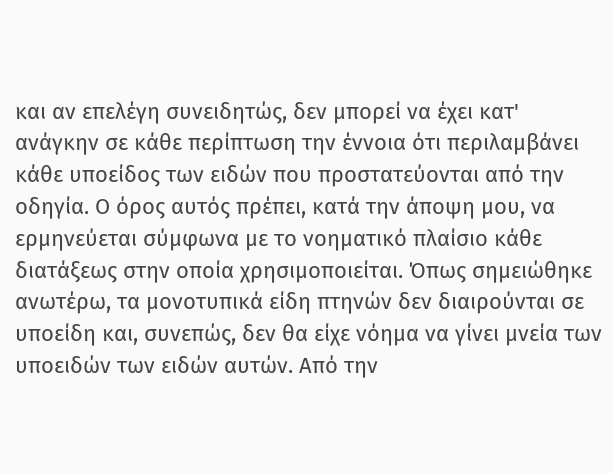και αν επελέγη συνειδητώς, δεν μπορεί να έχει κατ' ανάγκην σε κάθε περίπτωση την έννοια ότι περιλαμβάνει κάθε υποείδος των ειδών που προστατεύονται από την οδηγία. Ο όρος αυτός πρέπει, κατά την άποψη μου, να ερμηνεύεται σύμφωνα με το νοηματικό πλαίσιο κάθε διατάξεως στην οποία χρησιμοποιείται. Όπως σημειώθηκε ανωτέρω, τα μονοτυπικά είδη πτηνών δεν διαιρούνται σε υποείδη και, συνεπώς, δεν θα είχε νόημα να γίνει μνεία των υποειδών των ειδών αυτών. Από την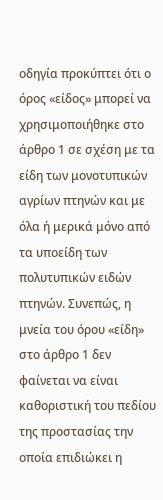οδηγία προκύπτει ότι ο όρος «είδος» μπορεί να χρησιμοποιήθηκε στο άρθρο 1 σε σχέση με τα είδη των μονοτυπικών αγρίων πτηνών και με όλα ή μερικά μόνο από τα υποείδη των πολυτυπικών ειδών πτηνών. Συνεπώς, η μνεία του όρου «είδη» στο άρθρο 1 δεν φαίνεται να είναι καθοριστική του πεδίου της προστασίας την οποία επιδιώκει η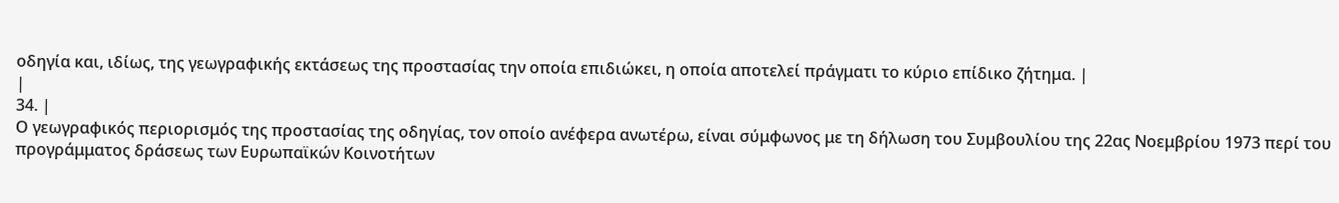οδηγία και, ιδίως, της γεωγραφικής εκτάσεως της προστασίας την οποία επιδιώκει, η οποία αποτελεί πράγματι το κύριο επίδικο ζήτημα. |
|
34. |
Ο γεωγραφικός περιορισμός της προστασίας της οδηγίας, τον οποίο ανέφερα ανωτέρω, είναι σύμφωνος με τη δήλωση του Συμβουλίου της 22ας Νοεμβρίου 1973 περί του προγράμματος δράσεως των Ευρωπαϊκών Κοινοτήτων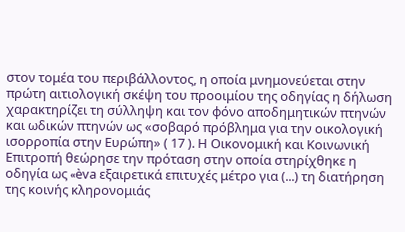στον τομέα του περιβάλλοντος, η οποία μνημονεύεται στην πρώτη αιτιολογική σκέψη του προοιμίου της οδηγίας η δήλωση χαρακτηρίζει τη σύλληψη και τον φόνο αποδημητικών πτηνών και ωδικών πτηνών ως «σοβαρό πρόβλημα για την οικολογική ισορροπία στην Ευρώπη» ( 17 ). Η Οικονομική και Κοινωνική Επιτροπή θεώρησε την πρόταση στην οποία στηρίχθηκε η οδηγία ως «èva εξαιρετικά επιτυχές μέτρο για (...) τη διατήρηση της κοινής κληρονομιάς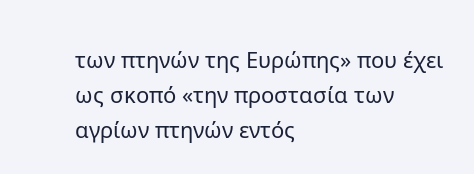των πτηνών της Ευρώπης» που έχει ως σκοπό «την προστασία των αγρίων πτηνών εντός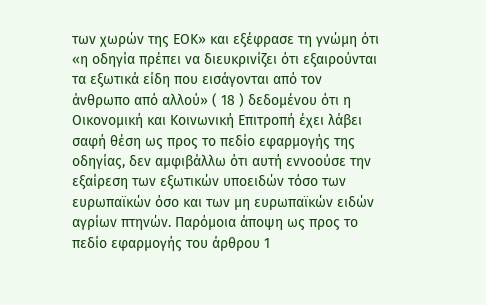των χωρών της ΕΟΚ» και εξέφρασε τη γνώμη ότι «η οδηγία πρέπει να διευκρινίζει ότι εξαιρούνται τα εξωτικά είδη που εισάγονται από τον άνθρωπο από αλλού» ( 18 ) δεδομένου ότι η Οικονομική και Κοινωνική Επιτροπή έχει λάβει σαφή θέση ως προς το πεδίο εφαρμογής της οδηγίας, δεν αμφιβάλλω ότι αυτή εννοούσε την εξαίρεση των εξωτικών υποειδών τόσο των ευρωπαϊκών όσο και των μη ευρωπαϊκών ειδών αγρίων πτηνών. Παρόμοια άποψη ως προς το πεδίο εφαρμογής του άρθρου 1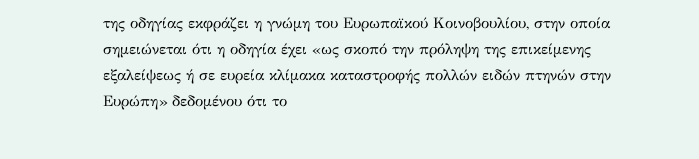της οδηγίας εκφράζει η γνώμη του Ευρωπαϊκού Κοινοβουλίου, στην οποία σημειώνεται ότι η οδηγία έχει «ως σκοπό την πρόληψη της επικείμενης εξαλείψεως ή σε ευρεία κλίμακα καταστροφής πολλών ειδών πτηνών στην Ευρώπη» δεδομένου ότι το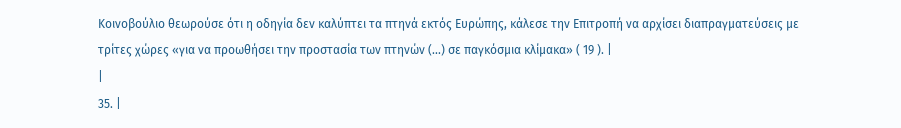Κοινοβούλιο θεωρούσε ότι η οδηγία δεν καλύπτει τα πτηνά εκτός Ευρώπης, κάλεσε την Επιτροπή να αρχίσει διαπραγματεύσεις με τρίτες χώρες «για να προωθήσει την προστασία των πτηνών (...) σε παγκόσμια κλίμακα» ( 19 ). |
|
35. |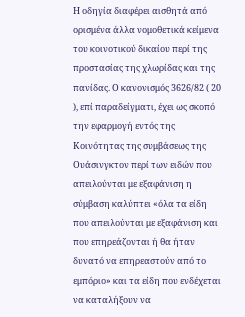Η οδηγία διαφέρει αισθητά από ορισμένα άλλα νομοθετικά κείμενα του κοινοτικού δικαίου περί της προστασίας της χλωρίδας και της πανίδας. Ο κανονισμός 3626/82 ( 20 ), επί παραδείγματι, έχει ως σκοπό την εφαρμογή εντός της Κοινότητας της συμβάσεως της Ουάσινγκτον περί των ειδών που απειλούνται με εξαφάνιση η σύμβαση καλύπτει «όλα τα είδη που απειλούνται με εξαφάνιση και που επηρεάζονται ή θα ήταν δυνατό να επηρεαστούν από το εμπόριο» και τα είδη που ενδέχεται να καταλήξουν να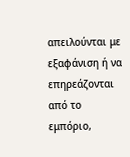απειλούνται με εξαφάνιση ή να επηρεάζονται από το εμπόριο,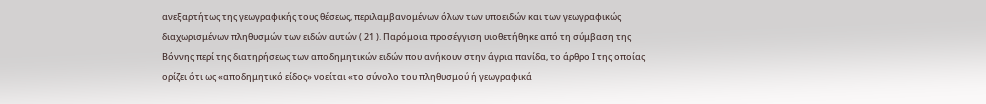ανεξαρτήτως της γεωγραφικής τους θέσεως, περιλαμβανομένων όλων των υποειδών και των γεωγραφικώς διαχωρισμένων πληθυσμών των ειδών αυτών ( 21 ). Παρόμοια προσέγγιση υιοθετήθηκε από τη σύμβαση της Βόννης περί της διατηρήσεως των αποδημητικών ειδών που ανήκουν στην άγρια πανίδα, το άρθρο Ι της οποίας ορίζει ότι ως «αποδημητικό είδος» νοείται «το σύνολο του πληθυσμού ή γεωγραφικά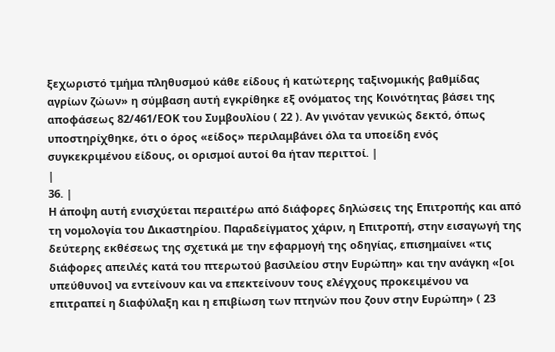ξεχωριστό τμήμα πληθυσμού κάθε είδους ή κατώτερης ταξινομικής βαθμίδας αγρίων ζώων» η σύμβαση αυτή εγκρίθηκε εξ ονόματος της Κοινότητας βάσει της αποφάσεως 82/461/ΕΟΚ του Συμβουλίου ( 22 ). Αν γινόταν γενικώς δεκτό, όπως υποστηρίχθηκε, ότι ο όρος «είδος» περιλαμβάνει όλα τα υποείδη ενός συγκεκριμένου είδους, οι ορισμοί αυτοί θα ήταν περιττοί. |
|
36. |
Η άποψη αυτή ενισχύεται περαιτέρω από διάφορες δηλώσεις της Επιτροπής και από τη νομολογία του Δικαστηρίου. Παραδείγματος χάριν, η Επιτροπή, στην εισαγωγή της δεύτερης εκθέσεως της σχετικά με την εφαρμογή της οδηγίας, επισημαίνει «τις διάφορες απειλές κατά του πτερωτού βασιλείου στην Ευρώπη» και την ανάγκη «[οι υπεύθυνοι] να εντείνουν και να επεκτείνουν τους ελέγχους προκειμένου να επιτραπεί η διαφύλαξη και η επιβίωση των πτηνών που ζουν στην Ευρώπη» ( 23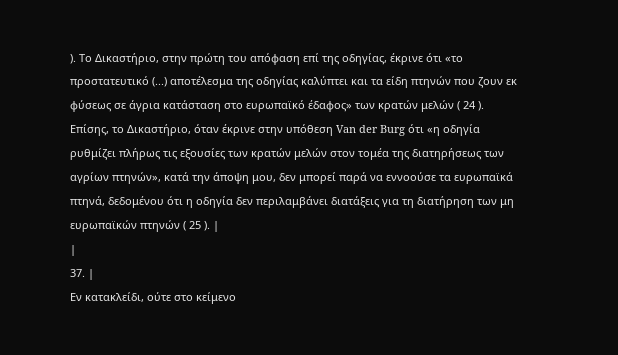). Το Δικαστήριο, στην πρώτη του απόφαση επί της οδηγίας, έκρινε ότι «το προστατευτικό (...) αποτέλεσμα της οδηγίας καλύπτει και τα είδη πτηνών που ζουν εκ φύσεως σε άγρια κατάσταση στο ευρωπαϊκό έδαφος» των κρατών μελών ( 24 ). Επίσης, το Δικαστήριο, όταν έκρινε στην υπόθεση Van der Burg ότι «η οδηγία ρυθμίζει πλήρως τις εξουσίες των κρατών μελών στον τομέα της διατηρήσεως των αγρίων πτηνών», κατά την άποψη μου, δεν μπορεί παρά να εννοούσε τα ευρωπαϊκά πτηνά, δεδομένου ότι η οδηγία δεν περιλαμβάνει διατάξεις για τη διατήρηση των μη ευρωπαϊκών πτηνών ( 25 ). |
|
37. |
Εν κατακλείδι, ούτε στο κείμενο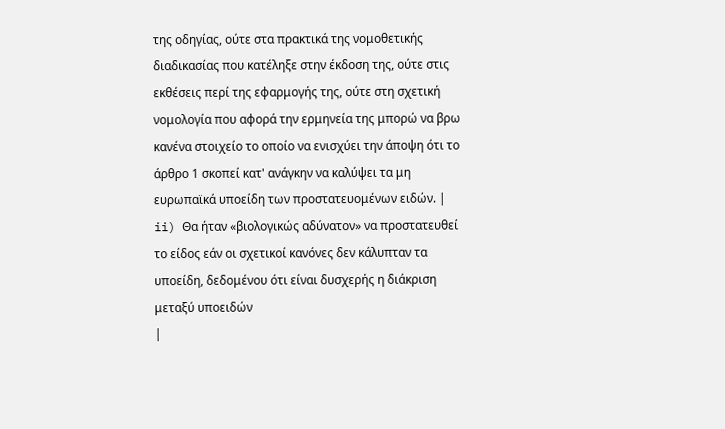της οδηγίας, ούτε στα πρακτικά της νομοθετικής διαδικασίας που κατέληξε στην έκδοση της, ούτε στις εκθέσεις περί της εφαρμογής της, ούτε στη σχετική νομολογία που αφορά την ερμηνεία της μπορώ να βρω κανένα στοιχείο το οποίο να ενισχύει την άποψη ότι το άρθρο 1 σκοπεί κατ' ανάγκην να καλύψει τα μη ευρωπαϊκά υποείδη των προστατευομένων ειδών. |
ii) Θα ήταν «βιολογικώς αδύνατον» να προστατευθεί το είδος εάν οι σχετικοί κανόνες δεν κάλυπταν τα υποείδη, δεδομένου ότι είναι δυσχερής η διάκριση μεταξύ υποειδών
|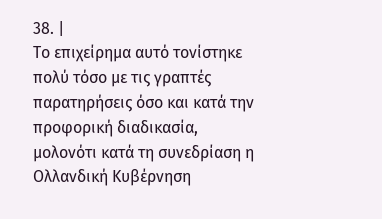38. |
Το επιχείρημα αυτό τονίστηκε πολύ τόσο με τις γραπτές παρατηρήσεις όσο και κατά την προφορική διαδικασία, μολονότι κατά τη συνεδρίαση η Ολλανδική Κυβέρνηση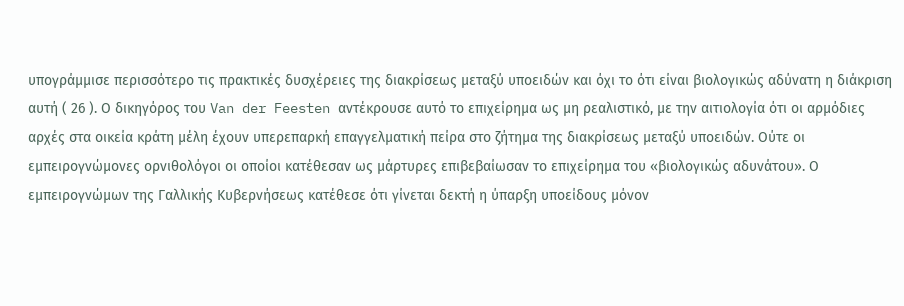υπογράμμισε περισσότερο τις πρακτικές δυσχέρειες της διακρίσεως μεταξύ υποειδών και όχι το ότι είναι βιολογικώς αδύνατη η διάκριση αυτή ( 26 ). Ο δικηγόρος του Van der Feesten αντέκρουσε αυτό το επιχείρημα ως μη ρεαλιστικό, με την αιτιολογία ότι οι αρμόδιες αρχές στα οικεία κράτη μέλη έχουν υπερεπαρκή επαγγελματική πείρα στο ζήτημα της διακρίσεως μεταξύ υποειδών. Ούτε οι εμπειρογνώμονες ορνιθολόγοι οι οποίοι κατέθεσαν ως μάρτυρες επιβεβαίωσαν το επιχείρημα του «βιολογικώς αδυνάτου». Ο εμπειρογνώμων της Γαλλικής Κυβερνήσεως κατέθεσε ότι γίνεται δεκτή η ύπαρξη υποείδους μόνον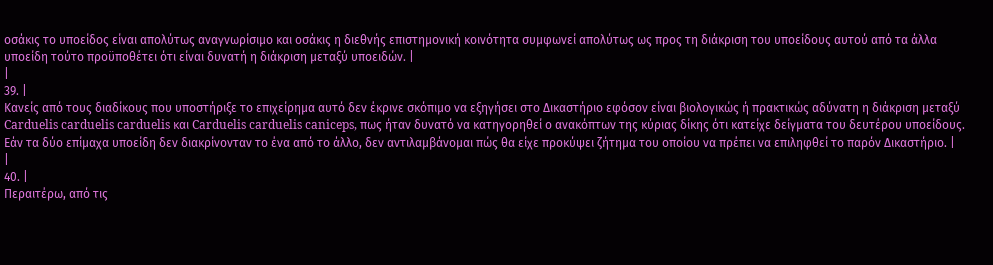οσάκις το υποείδος είναι απολύτως αναγνωρίσιμο και οσάκις η διεθνής επιστημονική κοινότητα συμφωνεί απολύτως ως προς τη διάκριση του υποείδους αυτού από τα άλλα υποείδη τούτο προϋποθέτει ότι είναι δυνατή η διάκριση μεταξύ υποειδών. |
|
39. |
Κανείς από τους διαδίκους που υποστήριξε το επιχείρημα αυτό δεν έκρινε σκόπιμο να εξηγήσει στο Δικαστήριο εφόσον είναι βιολογικώς ή πρακτικώς αδύνατη η διάκριση μεταξύ Carduelis carduelis carduelis και Carduelis carduelis caniceps, πως ήταν δυνατό να κατηγορηθεί ο ανακόπτων της κύριας δίκης ότι κατείχε δείγματα του δευτέρου υποείδους. Εάν τα δύο επίμαχα υποείδη δεν διακρίνονταν το ένα από το άλλο, δεν αντιλαμβάνομαι πώς θα είχε προκύψει ζήτημα του οποίου να πρέπει να επιληφθεί το παρόν Δικαστήριο. |
|
40. |
Περαιτέρω, από τις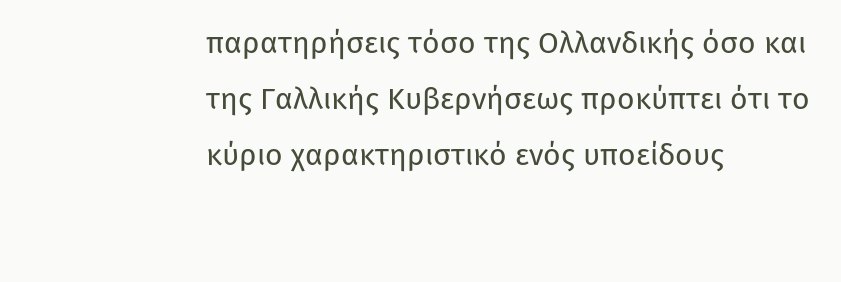παρατηρήσεις τόσο της Ολλανδικής όσο και της Γαλλικής Κυβερνήσεως προκύπτει ότι το κύριο χαρακτηριστικό ενός υποείδους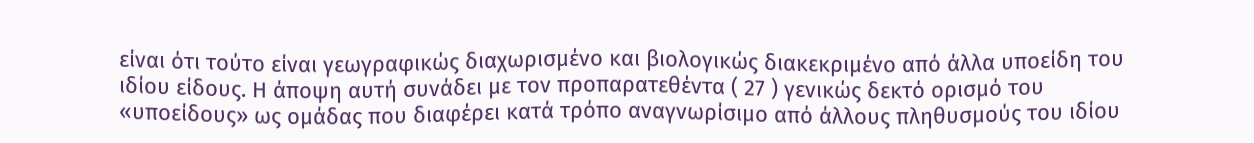είναι ότι τούτο είναι γεωγραφικώς διαχωρισμένο και βιολογικώς διακεκριμένο από άλλα υποείδη του ιδίου είδους. Η άποψη αυτή συνάδει με τον προπαρατεθέντα ( 27 ) γενικώς δεκτό ορισμό του «υποείδους» ως ομάδας που διαφέρει κατά τρόπο αναγνωρίσιμο από άλλους πληθυσμούς του ιδίου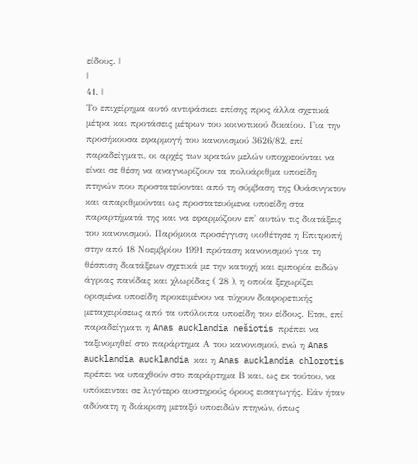είδους. |
|
41. |
Το επιχείρημα αυτό αντιφάσκει επίσης προς άλλα σχετικά μέτρα και προτάσεις μέτρων του κοινοτικού δικαίου. Για την προσήκουσα εφαρμογή του κανονισμού 3626/82, επί παραδείγματι, οι αρχές των κρατών μελών υποχρεούνται να είναι σε θέση να αναγνωρίζουν τα πολυάριθμα υποείδη πτηνών που προστατεύονται από τη σύμβαση της Ουάσινγκτον και απαριθμούνται ως προστατευόμενα υποείδη στα παραρτήματά της και να εφαρμόζουν επ' αυτών τις διατάξεις του κανονισμού. Παρόμοια προσέγγιση υιοθέτησε η Επιτροπή στην από 18 Νοεμβρίου 1991 πρόταση κανονισμού για τη θέσπιση διατάξεων σχετικά με την κατοχή και εμπορία ειδών άγριας πανίδας και χλωρίδας ( 28 ), η οποία ξεχωρίζει ορισμένα υποείδη προκειμένου να τύχουν διαφορετικής μεταχειρίσεως από τα υπόλοιπα υποείδη του είδους. Ετσι, επί παραδείγματι η Anas aucklandia nešiotis πρέπει να ταξινομηθεί στο παράρτημα Α του κανονισμού, ενώ η Anas aucklandia aucklandia και η Anas aucklandia chlorotis πρέπει να υπαχθούν στο παράρτημα Β και, ως εκ τούτου, να υπόκεινται σε λιγότερο αυστηρούς όρους εισαγωγής. Εάν ήταν αδύνατη η διάκριση μεταξύ υποειδών πτηνών, όπως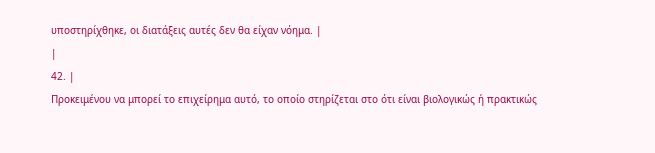υποστηρίχθηκε, οι διατάξεις αυτές δεν θα είχαν νόημα. |
|
42. |
Προκειμένου να μπορεί το επιχείρημα αυτό, το οποίο στηρίζεται στο ότι είναι βιολογικώς ή πρακτικώς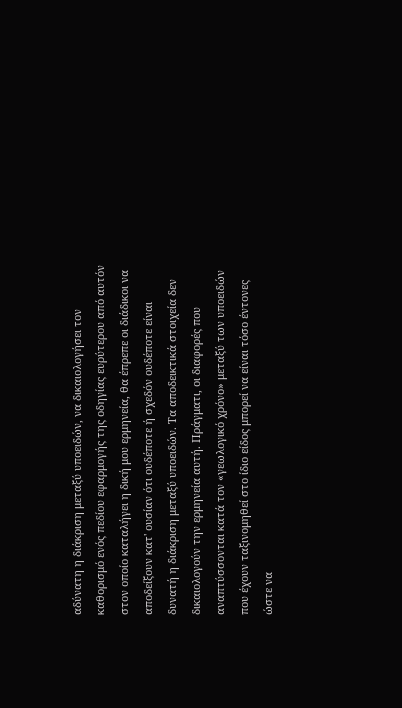αδύνατη η διάκριση μεταξύ υποειδών, να δικαιολογήσει τον καθορισμό ενός πεδίου εφαρμογής της οδηγίας ευρύτερου από αυτόν στον οποίο καταλήγει η δική μου ερμηνεία, θα έπρεπε οι διάδικοι να αποδείξουν κατ' ουσίαν ότι ουδέποτε ή σχεδόν ουδέποτε είναι δυνατή η διάκριση μεταξύ υποειδών. Τα αποδεικτικά στοιχεία δεν δικαιολογούν την ερμηνεία αυτή. Πράγματι, οι διαφορές που αναπτύσσονται κατά τον «γεωλογικό χρόνο» μεταξύ των υποειδών που έχουν ταξινομηθεί στο ίδιο είδος μπορεί να είναι τόσο έντονες ώστε να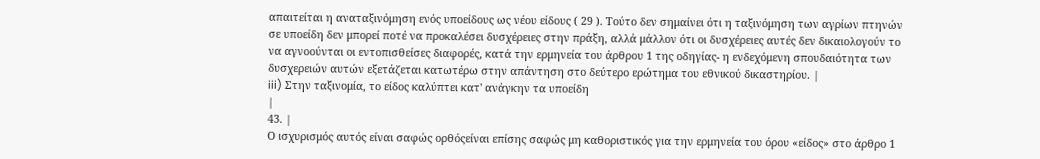απαιτείται η αναταξινόμηση ενός υποείδους ως νέου είδους ( 29 ). Τούτο δεν σημαίνει ότι η ταξινόμηση των αγρίων πτηνών σε υποείδη δεν μπορεί ποτέ να προκαλέσει δυσχέρειες στην πράξη, αλλά μάλλον ότι οι δυσχέρειες αυτές δεν δικαιολογούν το να αγνοούνται οι εντοπισθείσες διαφορές, κατά την ερμηνεία του άρθρου 1 της οδηγίας- η ενδεχόμενη σπουδαιότητα των δυσχερειών αυτών εξετάζεται κατωτέρω στην απάντηση στο δεύτερο ερώτημα του εθνικού δικαστηρίου. |
iii) Στην ταξινομία, το είδος καλύπτει κατ' ανάγκην τα υποείδη
|
43. |
Ο ισχυρισμός αυτός είναι σαφώς ορθόςείναι επίσης σαφώς μη καθοριστικός για την ερμηνεία του όρου «είδος» στο άρθρο 1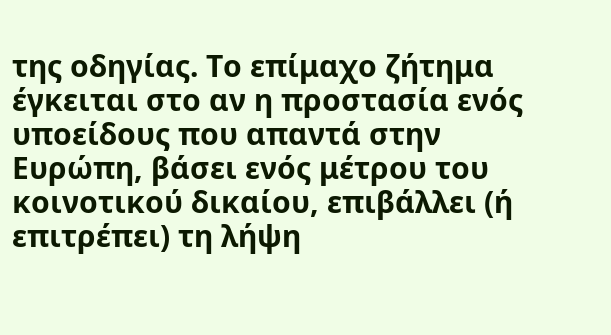της οδηγίας. Το επίμαχο ζήτημα έγκειται στο αν η προστασία ενός υποείδους που απαντά στην Ευρώπη, βάσει ενός μέτρου του κοινοτικού δικαίου, επιβάλλει (ή επιτρέπει) τη λήψη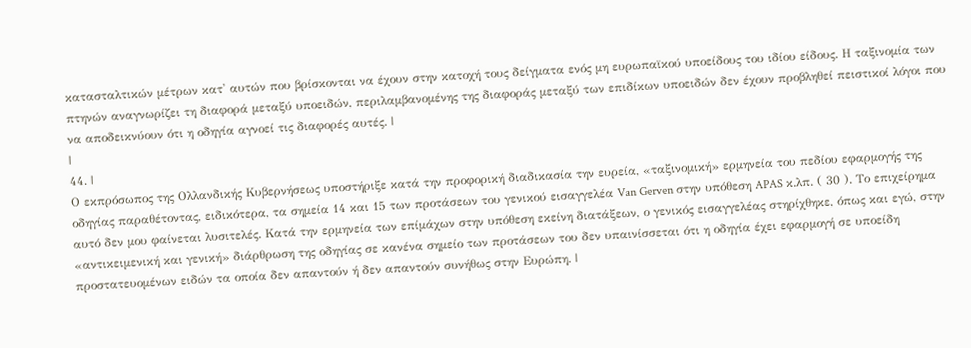κατασταλτικών μέτρων κατ' αυτών που βρίσκονται να έχουν στην κατοχή τους δείγματα ενός μη ευρωπαϊκού υποείδους του ιδίου είδους. Η ταξινομία των πτηνών αναγνωρίζει τη διαφορά μεταξύ υποειδών, περιλαμβανομένης της διαφοράς μεταξύ των επιδίκων υποειδών δεν έχουν προβληθεί πειστικοί λόγοι που να αποδεικνύουν ότι η οδηγία αγνοεί τις διαφορές αυτές. |
|
44. |
Ο εκπρόσωπος της Ολλανδικής Κυβερνήσεως υποστήριξε κατά την προφορική διαδικασία την ευρεία, «ταξινομική» ερμηνεία του πεδίου εφαρμογής της οδηγίας παραθέτοντας, ειδικότερα, τα σημεία 14 και 15 των προτάσεων του γενικού εισαγγελέα Van Gerven στην υπόθεση APAS κ.λπ. ( 30 ). Το επιχείρημα αυτό δεν μου φαίνεται λυσιτελές. Κατά την ερμηνεία των επίμάχων στην υπόθεση εκείνη διατάξεων, ο γενικός εισαγγελέας στηρίχθηκε, όπως και εγώ, στην «αντικειμενική και γενική» διάρθρωση της οδηγίας σε κανένα σημείο των προτάσεων του δεν υπαινίσσεται ότι η οδηγία έχει εφαρμογή σε υποείδη προστατευομένων ειδών τα οποία δεν απαντούν ή δεν απαντούν συνήθως στην Ευρώπη. |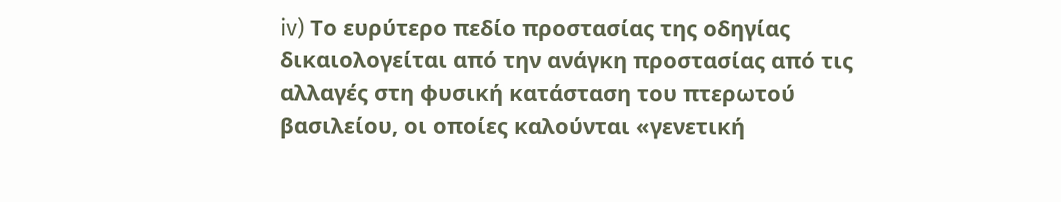iv) Το ευρύτερο πεδίο προστασίας της οδηγίας δικαιολογείται από την ανάγκη προστασίας από τις αλλαγές στη φυσική κατάσταση του πτερωτού βασιλείου, οι οποίες καλούνται «γενετική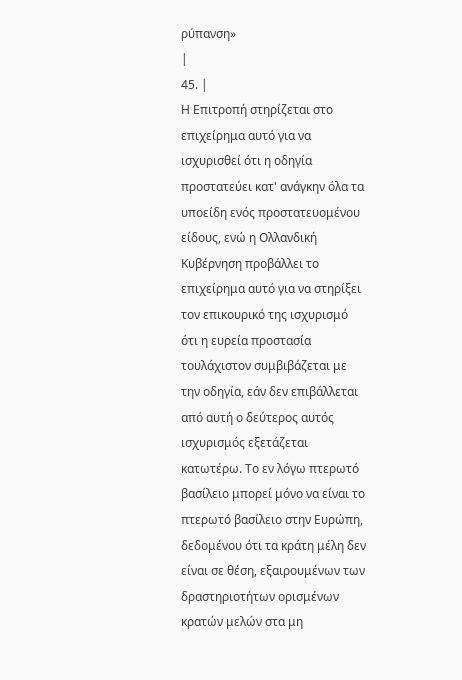ρύπανση»
|
45. |
Η Επιτροπή στηρίζεται στο επιχείρημα αυτό για να ισχυρισθεί ότι η οδηγία προστατεύει κατ' ανάγκην όλα τα υποείδη ενός προστατευομένου είδους, ενώ η Ολλανδική Κυβέρνηση προβάλλει το επιχείρημα αυτό για να στηρίξει τον επικουρικό της ισχυρισμό ότι η ευρεία προστασία τουλάχιστον συμβιβάζεται με την οδηγία, εάν δεν επιβάλλεται από αυτή ο δεύτερος αυτός ισχυρισμός εξετάζεται κατωτέρω. Το εν λόγω πτερωτό βασίλειο μπορεί μόνο να είναι το πτερωτό βασίλειο στην Ευρώπη, δεδομένου ότι τα κράτη μέλη δεν είναι σε θέση, εξαιρουμένων των δραστηριοτήτων ορισμένων κρατών μελών στα μη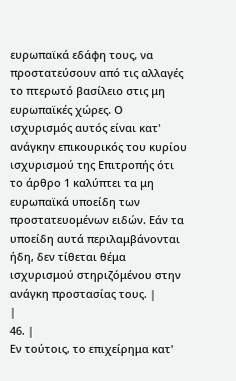ευρωπαϊκά εδάφη τους, να προστατεύσουν από τις αλλαγές το πτερωτό βασίλειο στις μη ευρωπαϊκές χώρες. Ο ισχυρισμός αυτός είναι κατ' ανάγκην επικουρικός του κυρίου ισχυρισμού της Επιτροπής ότι το άρθρο 1 καλύπτει τα μη ευρωπαϊκά υποείδη των προστατευομένων ειδών. Εάν τα υποείδη αυτά περιλαμβάνονται ήδη, δεν τίθεται θέμα ισχυρισμού στηριζόμένου στην ανάγκη προστασίας τους. |
|
46. |
Εν τούτοις, το επιχείρημα κατ'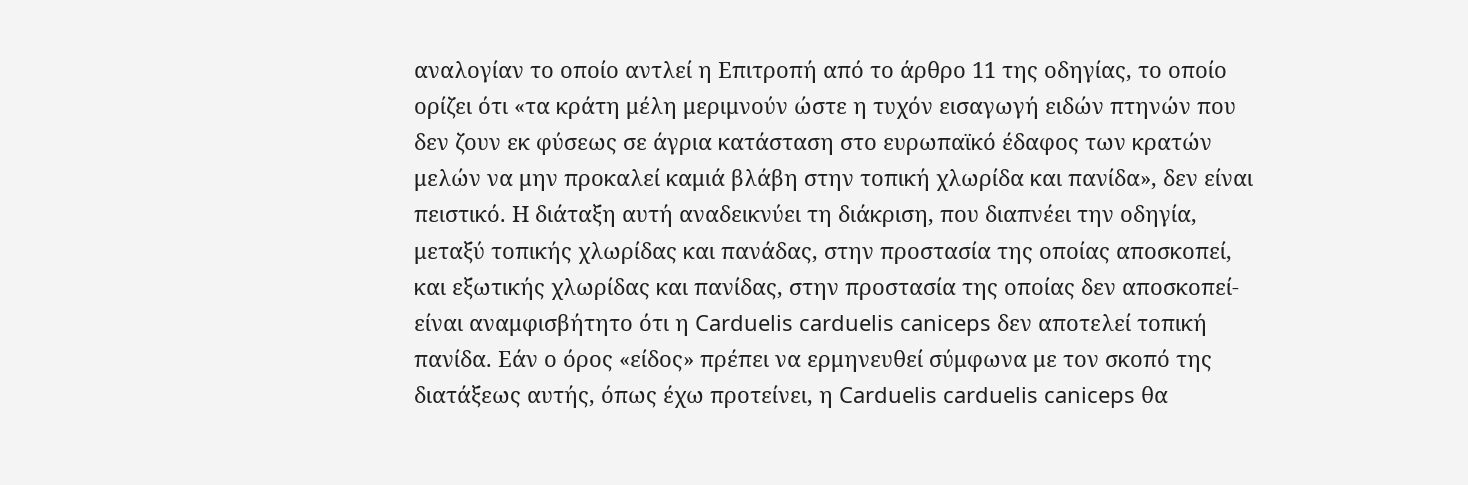αναλογίαν το οποίο αντλεί η Επιτροπή από το άρθρο 11 της οδηγίας, το οποίο ορίζει ότι «τα κράτη μέλη μεριμνούν ώστε η τυχόν εισαγωγή ειδών πτηνών που δεν ζουν εκ φύσεως σε άγρια κατάσταση στο ευρωπαϊκό έδαφος των κρατών μελών να μην προκαλεί καμιά βλάβη στην τοπική χλωρίδα και πανίδα», δεν είναι πειστικό. Η διάταξη αυτή αναδεικνύει τη διάκριση, που διαπνέει την οδηγία, μεταξύ τοπικής χλωρίδας και πανάδας, στην προστασία της οποίας αποσκοπεί, και εξωτικής χλωρίδας και πανίδας, στην προστασία της οποίας δεν αποσκοπεί- είναι αναμφισβήτητο ότι η Carduelis carduelis caniceps δεν αποτελεί τοπική πανίδα. Εάν ο όρος «είδος» πρέπει να ερμηνευθεί σύμφωνα με τον σκοπό της διατάξεως αυτής, όπως έχω προτείνει, η Carduelis carduelis caniceps θα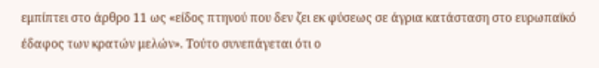εμπίπτει στο άρθρο 11 ως «είδος πτηνού που δεν ζει εκ φύσεως σε άγρια κατάσταση στο ευρωπαϊκό έδαφος των κρατών μελών». Τούτο συνεπάγεται ότι ο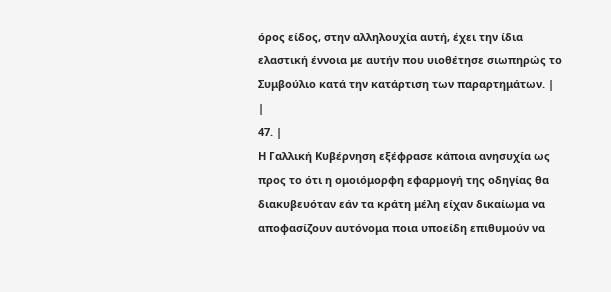όρος είδος, στην αλληλουχία αυτή, έχει την ίδια ελαστική έννοια με αυτήν που υιοθέτησε σιωπηρώς το Συμβούλιο κατά την κατάρτιση των παραρτημάτων. |
|
47. |
Η Γαλλική Κυβέρνηση εξέφρασε κάποια ανησυχία ως προς το ότι η ομοιόμορφη εφαρμογή της οδηγίας θα διακυβευόταν εάν τα κράτη μέλη είχαν δικαίωμα να αποφασίζουν αυτόνομα ποια υποείδη επιθυμούν να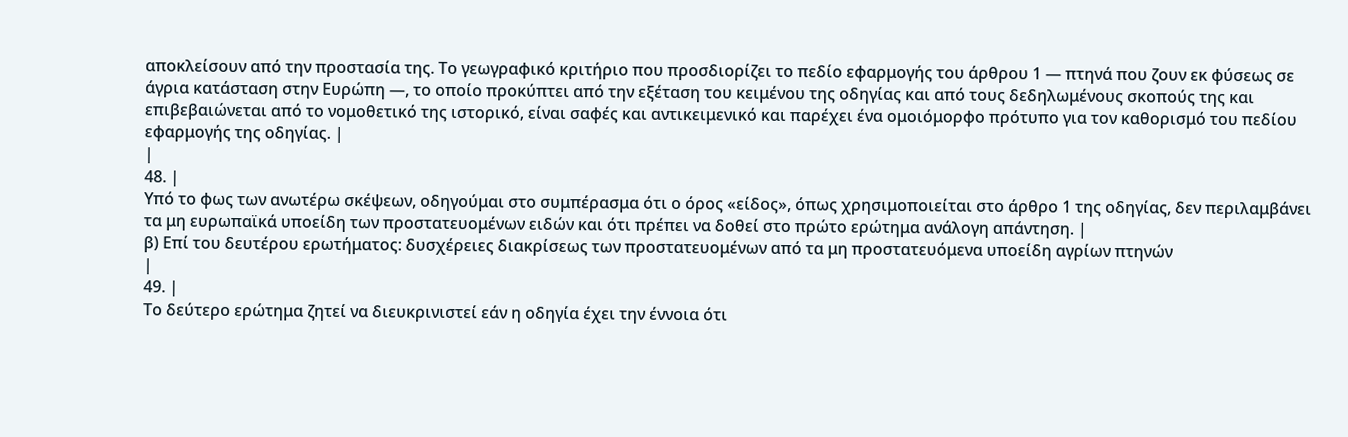αποκλείσουν από την προστασία της. Το γεωγραφικό κριτήριο που προσδιορίζει το πεδίο εφαρμογής του άρθρου 1 — πτηνά που ζουν εκ φύσεως σε άγρια κατάσταση στην Ευρώπη —, το οποίο προκύπτει από την εξέταση του κειμένου της οδηγίας και από τους δεδηλωμένους σκοπούς της και επιβεβαιώνεται από το νομοθετικό της ιστορικό, είναι σαφές και αντικειμενικό και παρέχει ένα ομοιόμορφο πρότυπο για τον καθορισμό του πεδίου εφαρμογής της οδηγίας. |
|
48. |
Υπό το φως των ανωτέρω σκέψεων, οδηγούμαι στο συμπέρασμα ότι ο όρος «είδος», όπως χρησιμοποιείται στο άρθρο 1 της οδηγίας, δεν περιλαμβάνει τα μη ευρωπαϊκά υποείδη των προστατευομένων ειδών και ότι πρέπει να δοθεί στο πρώτο ερώτημα ανάλογη απάντηση. |
β) Επί του δευτέρου ερωτήματος: δυσχέρειες διακρίσεως των προστατευομένων από τα μη προστατευόμενα υποείδη αγρίων πτηνών
|
49. |
Το δεύτερο ερώτημα ζητεί να διευκρινιστεί εάν η οδηγία έχει την έννοια ότι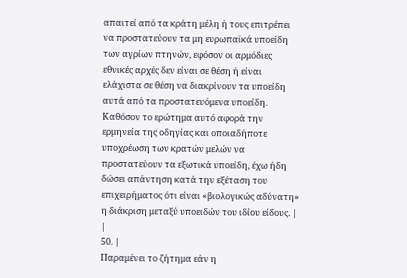απαιτεί από τα κράτη μέλη ή τους επιτρέπει να προστατεύουν τα μη ευρωπαϊκά υποείδη των αγρίων πτηνών, εφόσον οι αρμόδιες εθνικές αρχές δεν είναι σε θέση ή είναι ελάχιστα σε θέση να διακρίνουν τα υποείδη αυτά από τα προστατευόμενα υποείδη. Καθόσον το ερώτημα αυτό αφορά την ερμηνεία της οδηγίας και οποιαδήποτε υποχρέωση των κρατών μελών να προστατεύουν τα εξωτικά υποείδη, έχω ήδη δώσει απάντηση κατά την εξέταση του επιχειρήματος ότι είναι «βιολογικώς αδύνατη» η διάκριση μεταξύ υποειδών του ιδίου είδους. |
|
50. |
Παραμένει το ζήτημα εάν η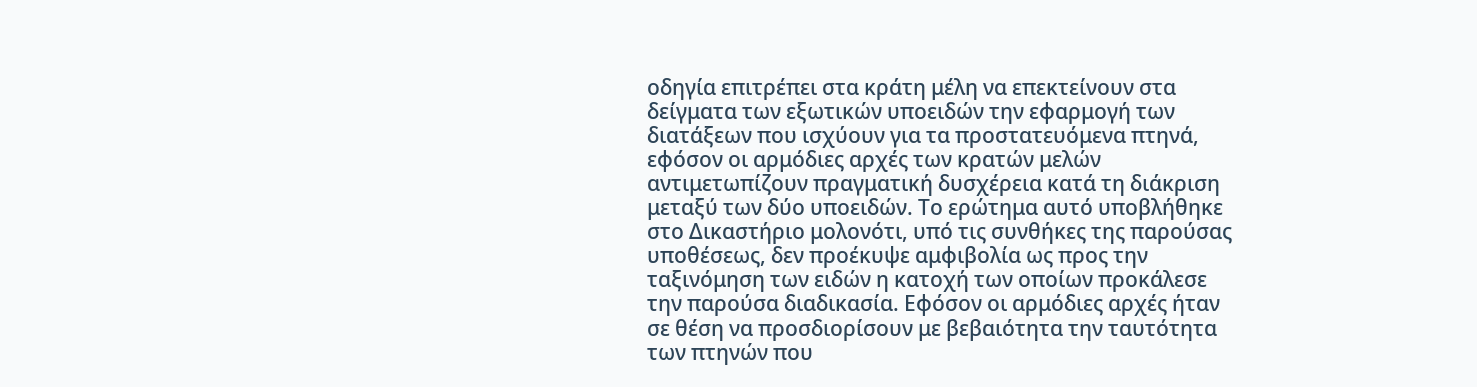οδηγία επιτρέπει στα κράτη μέλη να επεκτείνουν στα δείγματα των εξωτικών υποειδών την εφαρμογή των διατάξεων που ισχύουν για τα προστατευόμενα πτηνά, εφόσον οι αρμόδιες αρχές των κρατών μελών αντιμετωπίζουν πραγματική δυσχέρεια κατά τη διάκριση μεταξύ των δύο υποειδών. Το ερώτημα αυτό υποβλήθηκε στο Δικαστήριο μολονότι, υπό τις συνθήκες της παρούσας υποθέσεως, δεν προέκυψε αμφιβολία ως προς την ταξινόμηση των ειδών η κατοχή των οποίων προκάλεσε την παρούσα διαδικασία. Εφόσον οι αρμόδιες αρχές ήταν σε θέση να προσδιορίσουν με βεβαιότητα την ταυτότητα των πτηνών που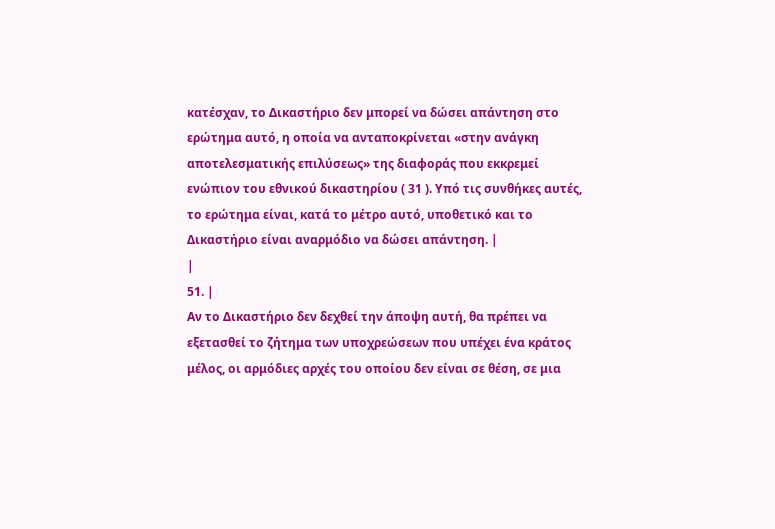κατέσχαν, το Δικαστήριο δεν μπορεί να δώσει απάντηση στο ερώτημα αυτό, η οποία να ανταποκρίνεται «στην ανάγκη αποτελεσματικής επιλύσεως» της διαφοράς που εκκρεμεί ενώπιον του εθνικού δικαστηρίου ( 31 ). Υπό τις συνθήκες αυτές, το ερώτημα είναι, κατά το μέτρο αυτό, υποθετικό και το Δικαστήριο είναι αναρμόδιο να δώσει απάντηση. |
|
51. |
Αν το Δικαστήριο δεν δεχθεί την άποψη αυτή, θα πρέπει να εξετασθεί το ζήτημα των υποχρεώσεων που υπέχει ένα κράτος μέλος, οι αρμόδιες αρχές του οποίου δεν είναι σε θέση, σε μια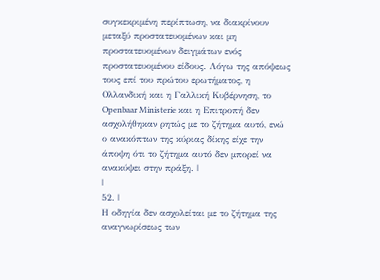συγκεκριμένη περίπτωση, να διακρίνουν μεταξύ προστατευομένων και μη προστατευομένων δειγμάτων ενός προστατευομένου είδους. Λόγω της απόψεως τους επί του πρώτου ερωτήματος, η Ολλανδική και η Γαλλική Κυβέρνηση, το Openbaar Ministerie και η Επιτροπή δεν ασχολήθηκαν ρητώς με το ζήτημα αυτό, ενώ ο ανακόπτων της κύριας δίκης είχε την άποψη ότι το ζήτημα αυτό δεν μπορεί να ανακύψει στην πράξη. |
|
52. |
Η οδηγία δεν ασχολείται με το ζήτημα της αναγνωρίσεως των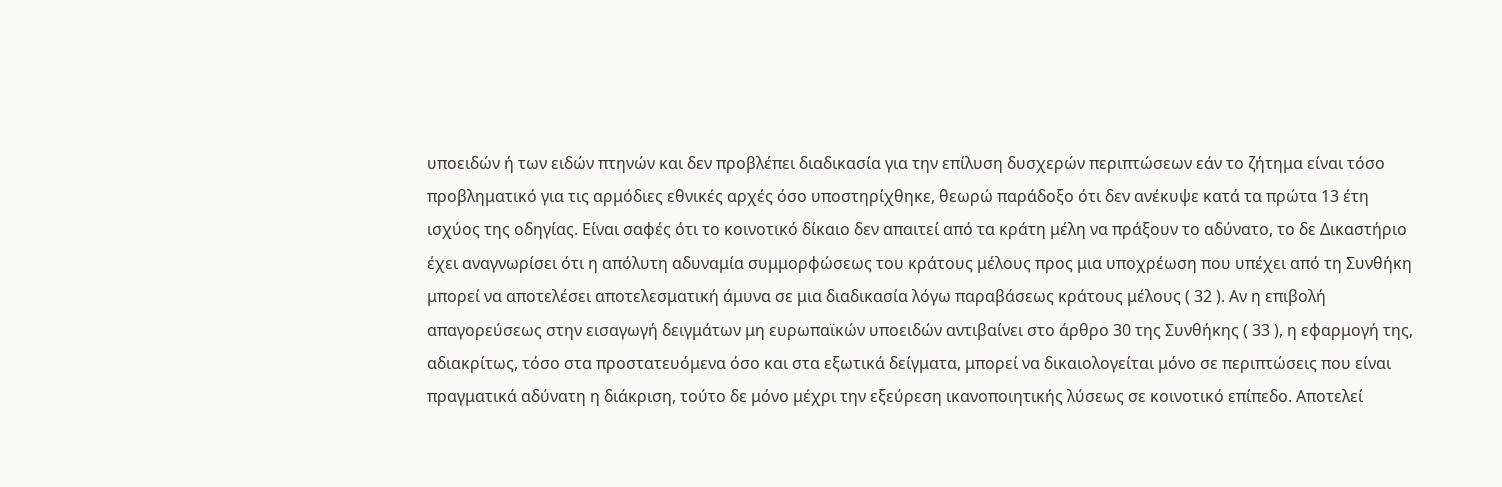υποειδών ή των ειδών πτηνών και δεν προβλέπει διαδικασία για την επίλυση δυσχερών περιπτώσεων εάν το ζήτημα είναι τόσο προβληματικό για τις αρμόδιες εθνικές αρχές όσο υποστηρίχθηκε, θεωρώ παράδοξο ότι δεν ανέκυψε κατά τα πρώτα 13 έτη ισχύος της οδηγίας. Είναι σαφές ότι το κοινοτικό δίκαιο δεν απαιτεί από τα κράτη μέλη να πράξουν το αδύνατο, το δε Δικαστήριο έχει αναγνωρίσει ότι η απόλυτη αδυναμία συμμορφώσεως του κράτους μέλους προς μια υποχρέωση που υπέχει από τη Συνθήκη μπορεί να αποτελέσει αποτελεσματική άμυνα σε μια διαδικασία λόγω παραβάσεως κράτους μέλους ( 32 ). Αν η επιβολή απαγορεύσεως στην εισαγωγή δειγμάτων μη ευρωπαϊκών υποειδών αντιβαίνει στο άρθρο 30 της Συνθήκης ( 33 ), η εφαρμογή της, αδιακρίτως, τόσο στα προστατευόμενα όσο και στα εξωτικά δείγματα, μπορεί να δικαιολογείται μόνο σε περιπτώσεις που είναι πραγματικά αδύνατη η διάκριση, τούτο δε μόνο μέχρι την εξεύρεση ικανοποιητικής λύσεως σε κοινοτικό επίπεδο. Αποτελεί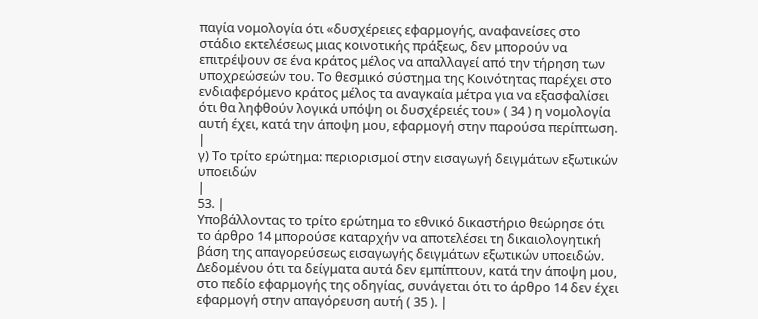παγία νομολογία ότι «δυσχέρειες εφαρμογής, αναφανείσες στο στάδιο εκτελέσεως μιας κοινοτικής πράξεως, δεν μπορούν να επιτρέψουν σε ένα κράτος μέλος να απαλλαγεί από την τήρηση των υποχρεώσεών του. Το θεσμικό σύστημα της Κοινότητας παρέχει στο ενδιαφερόμενο κράτος μέλος τα αναγκαία μέτρα για να εξασφαλίσει ότι θα ληφθούν λογικά υπόψη οι δυσχέρειές του» ( 34 ) η νομολογία αυτή έχει, κατά την άποψη μου, εφαρμογή στην παρούσα περίπτωση. |
γ) Το τρίτο ερώτημα: περιορισμοί στην εισαγωγή δειγμάτων εξωτικών υποειδών
|
53. |
Υποβάλλοντας το τρίτο ερώτημα το εθνικό δικαστήριο θεώρησε ότι το άρθρο 14 μπορούσε καταρχήν να αποτελέσει τη δικαιολογητική βάση της απαγορεύσεως εισαγωγής δειγμάτων εξωτικών υποειδών. Δεδομένου ότι τα δείγματα αυτά δεν εμπίπτουν, κατά την άποψη μου, στο πεδίο εφαρμογής της οδηγίας, συνάγεται ότι το άρθρο 14 δεν έχει εφαρμογή στην απαγόρευση αυτή ( 35 ). |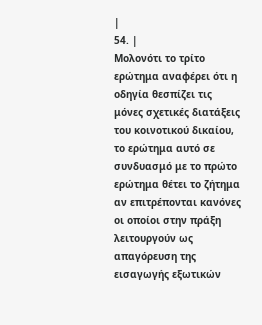|
54. |
Μολονότι το τρίτο ερώτημα αναφέρει ότι η οδηγία θεσπίζει τις μόνες σχετικές διατάξεις του κοινοτικού δικαίου, το ερώτημα αυτό σε συνδυασμό με το πρώτο ερώτημα θέτει το ζήτημα αν επιτρέπονται κανόνες οι οποίοι στην πράξη λειτουργούν ως απαγόρευση της εισαγωγής εξωτικών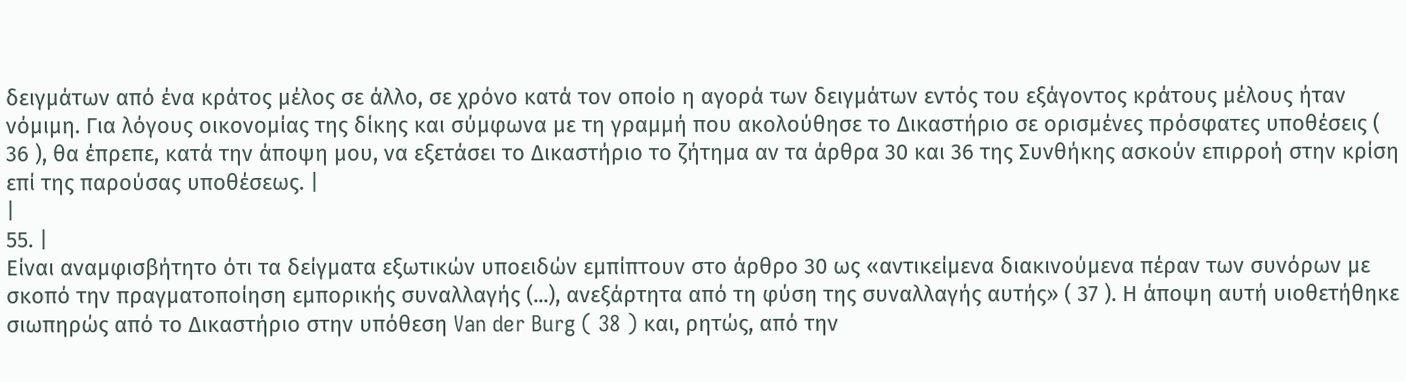δειγμάτων από ένα κράτος μέλος σε άλλο, σε χρόνο κατά τον οποίο η αγορά των δειγμάτων εντός του εξάγοντος κράτους μέλους ήταν νόμιμη. Για λόγους οικονομίας της δίκης και σύμφωνα με τη γραμμή που ακολούθησε το Δικαστήριο σε ορισμένες πρόσφατες υποθέσεις ( 36 ), θα έπρεπε, κατά την άποψη μου, να εξετάσει το Δικαστήριο το ζήτημα αν τα άρθρα 30 και 36 της Συνθήκης ασκούν επιρροή στην κρίση επί της παρούσας υποθέσεως. |
|
55. |
Είναι αναμφισβήτητο ότι τα δείγματα εξωτικών υποειδών εμπίπτουν στο άρθρο 30 ως «αντικείμενα διακινούμενα πέραν των συνόρων με σκοπό την πραγματοποίηση εμπορικής συναλλαγής (...), ανεξάρτητα από τη φύση της συναλλαγής αυτής» ( 37 ). Η άποψη αυτή υιοθετήθηκε σιωπηρώς από το Δικαστήριο στην υπόθεση Van der Burg ( 38 ) και, ρητώς, από την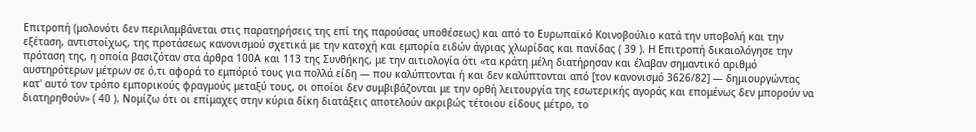Επιτροπή (μολονότι δεν περιλαμβάνεται στις παρατηρήσεις της επί της παρούσας υποθέσεως) και από το Ευρωπαϊκό Κοινοβούλιο κατά την υποβολή και την εξέταση, αντιστοίχως, της προτάσεως κανονισμού σχετικά με την κατοχή και εμπορία ειδών άγριας χλωρίδας και πανίδας ( 39 ). Η Επιτροπή δικαιολόγησε την πρόταση της, η οποία βασιζόταν στα άρθρα 100Α και 113 της Συνθήκης, με την αιτιολογία ότι «τα κράτη μέλη διατήρησαν και έλαβαν σημαντικό αριθμό αυστηρότερων μέτρων σε ό,τι αφορά το εμπόριό τους για πολλά είδη — που καλύπτονται ή και δεν καλύπτονται από [τον κανονισμό 3626/82] — δημιουργώντας κατ' αυτό τον τρόπο εμπορικούς φραγμούς μεταξύ τους, οι οποίοι δεν συμβιβάζονται με την ορθή λειτουργία της εσωτερικής αγοράς και επομένως δεν μπορούν να διατηρηθούν» ( 40 ). Νομίζω ότι οι επίμαχες στην κύρια δίκη διατάξεις αποτελούν ακριβώς τέτοιου είδους μέτρο, το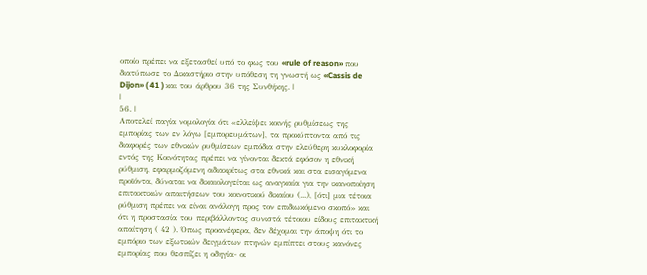οποίο πρέπει να εξετασθεί υπό το φως του «rule of reason» που διατύπωσε το Δικαστήριο στην υπόθεση τη γνωστή ως «Cassis de Dijon» ( 41 ) και του άρθρου 36 της Συνθήκης. |
|
56. |
Αποτελεί παγία νομολογία ότι «ελλείψει κοινής ρυθμίσεως της εμπορίας των εν λόγω [εμπορευμάτων], τα προκύπτοντα από τις διαφορές των εθνικών ρυθμίσεων εμπόδια στην ελεύθερη κυκλοφορία εντός της Κοινότητας πρέπει να γίνονται δεκτά εφόσον η εθνική ρύθμιση, εφαρμοζόμενη αδιακρίτως στα εθνικά και στα εισαγόμενα προϊόντα, δύναται να δικαιολογείται ως αναγκαία για την ικανοποίηση επιτακτικών απαιτήσεων του κοινοτικού δικαίου (...), [ότι] μια τέτοια ρύθμιση πρέπει να είναι ανάλογη προς τον επιδιωκόμενο σκοπό» και ότι η προστασία του περιβάλλοντος συνιστά τέτοιου είδους επιτακτική απαίτηση ( 42 ). Όπως προανέφερα, δεν δέχομαι την άποψη ότι το εμπόριο των εξωτικών δειγμάτων πτηνών εμπίπτει στους κανόνες εμπορίας που θεσπίζει η οδηγία- οι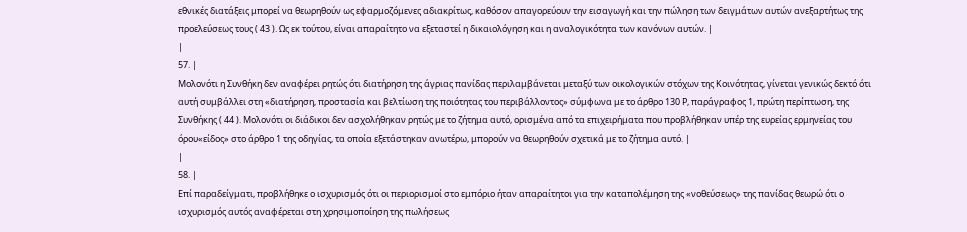εθνικές διατάξεις μπορεί να θεωρηθούν ως εφαρμοζόμενες αδιακρίτως, καθόσον απαγορεύουν την εισαγωγή και την πώληση των δειγμάτων αυτών ανεξαρτήτως της προελεύσεως τους ( 43 ). Ως εκ τούτου, είναι απαραίτητο να εξεταστεί η δικαιολόγηση και η αναλογικότητα των κανόνων αυτών. |
|
57. |
Μολονότι η Συνθήκη δεν αναφέρει ρητώς ότι διατήρηση της άγριας πανίδας περιλαμβάνεται μεταξύ των οικολογικών στόχων της Κοινότητας, γίνεται γενικώς δεκτό ότι αυτή συμβάλλει στη «διατήρηση, προστασία και βελτίωση της ποιότητας του περιβάλλοντος» σύμφωνα με το άρθρο 130 Ρ, παράγραφος 1, πρώτη περίπτωση, της Συνθήκης ( 44 ). Μολονότι οι διάδικοι δεν ασχολήθηκαν ρητώς με το ζήτημα αυτό, ορισμένα από τα επιχειρήματα που προβλήθηκαν υπέρ της ευρείας ερμηνείας του όρου«είδος» στο άρθρο 1 της οδηγίας, τα οποία εξετάστηκαν ανωτέρω, μπορούν να θεωρηθούν σχετικά με το ζήτημα αυτό. |
|
58. |
Επί παραδείγματι, προβλήθηκε ο ισχυρισμός ότι οι περιορισμοί στο εμπόριο ήταν απαραίτητοι για την καταπολέμηση της «νοθεύσεως» της πανίδας θεωρώ ότι ο ισχυρισμός αυτός αναφέρεται στη χρησιμοποίηση της πωλήσεως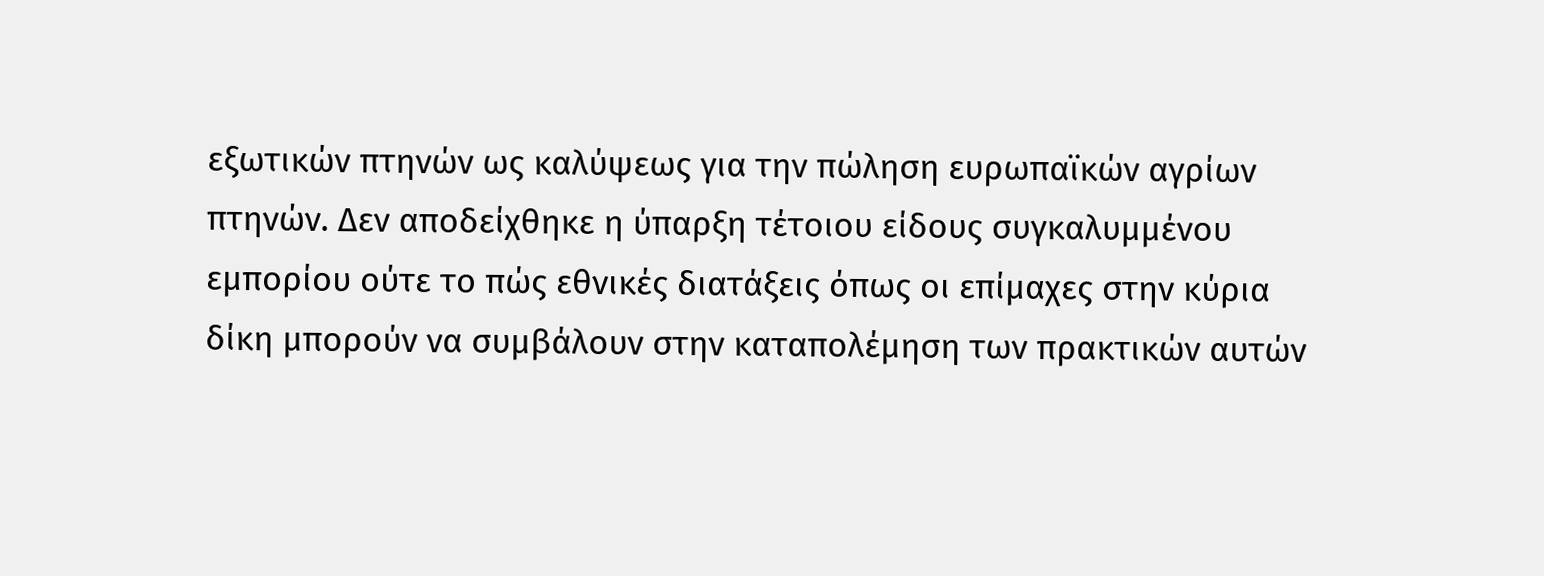εξωτικών πτηνών ως καλύψεως για την πώληση ευρωπαϊκών αγρίων πτηνών. Δεν αποδείχθηκε η ύπαρξη τέτοιου είδους συγκαλυμμένου εμπορίου ούτε το πώς εθνικές διατάξεις όπως οι επίμαχες στην κύρια δίκη μπορούν να συμβάλουν στην καταπολέμηση των πρακτικών αυτών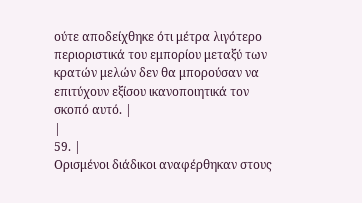ούτε αποδείχθηκε ότι μέτρα λιγότερο περιοριστικά του εμπορίου μεταξύ των κρατών μελών δεν θα μπορούσαν να επιτύχουν εξίσου ικανοποιητικά τον σκοπό αυτό. |
|
59. |
Ορισμένοι διάδικοι αναφέρθηκαν στους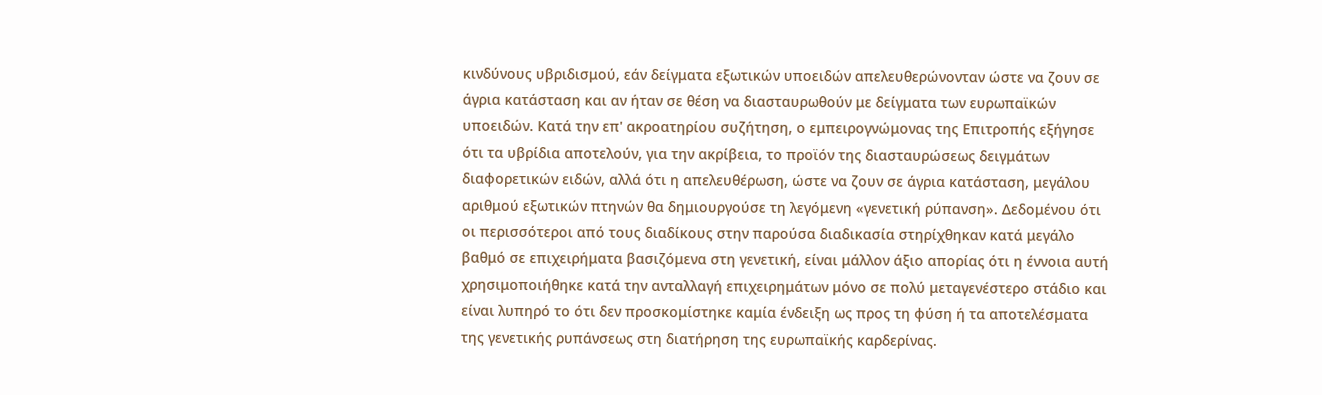κινδύνους υβριδισμού, εάν δείγματα εξωτικών υποειδών απελευθερώνονταν ώστε να ζουν σε άγρια κατάσταση και αν ήταν σε θέση να διασταυρωθούν με δείγματα των ευρωπαϊκών υποειδών. Κατά την επ' ακροατηρίου συζήτηση, ο εμπειρογνώμονας της Επιτροπής εξήγησε ότι τα υβρίδια αποτελούν, για την ακρίβεια, το προϊόν της διασταυρώσεως δειγμάτων διαφορετικών ειδών, αλλά ότι η απελευθέρωση, ώστε να ζουν σε άγρια κατάσταση, μεγάλου αριθμού εξωτικών πτηνών θα δημιουργούσε τη λεγόμενη «γενετική ρύπανση». Δεδομένου ότι οι περισσότεροι από τους διαδίκους στην παρούσα διαδικασία στηρίχθηκαν κατά μεγάλο βαθμό σε επιχειρήματα βασιζόμενα στη γενετική, είναι μάλλον άξιο απορίας ότι η έννοια αυτή χρησιμοποιήθηκε κατά την ανταλλαγή επιχειρημάτων μόνο σε πολύ μεταγενέστερο στάδιο και είναι λυπηρό το ότι δεν προσκομίστηκε καμία ένδειξη ως προς τη φύση ή τα αποτελέσματα της γενετικής ρυπάνσεως στη διατήρηση της ευρωπαϊκής καρδερίνας.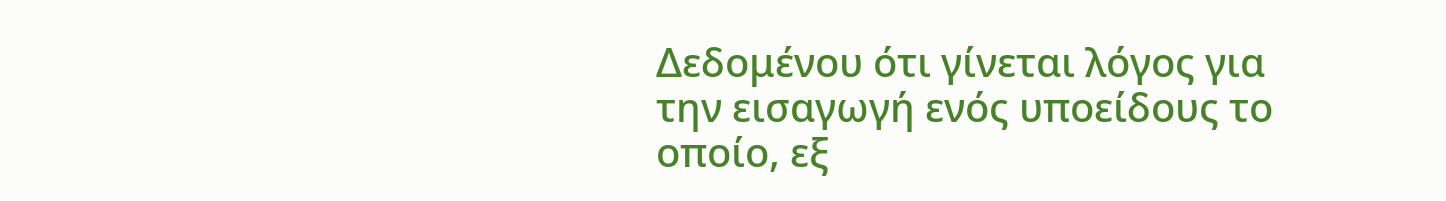Δεδομένου ότι γίνεται λόγος για την εισαγωγή ενός υποείδους το οποίο, εξ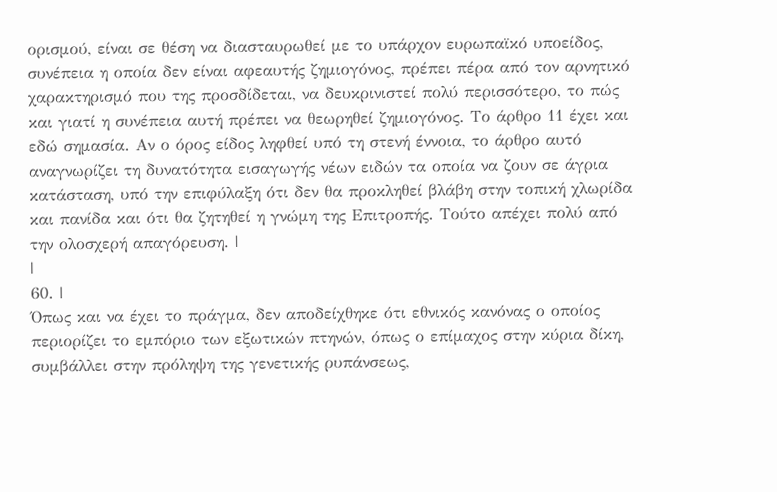ορισμού, είναι σε θέση να διασταυρωθεί με το υπάρχον ευρωπαϊκό υποείδος, συνέπεια η οποία δεν είναι αφεαυτής ζημιογόνος, πρέπει πέρα από τον αρνητικό χαρακτηρισμό που της προσδίδεται, να δευκρινιστεί πολύ περισσότερο, το πώς και γιατί η συνέπεια αυτή πρέπει να θεωρηθεί ζημιογόνος. Το άρθρο 11 έχει και εδώ σημασία. Αν ο όρος είδος ληφθεί υπό τη στενή έννοια, το άρθρο αυτό αναγνωρίζει τη δυνατότητα εισαγωγής νέων ειδών τα οποία να ζουν σε άγρια κατάσταση, υπό την επιφύλαξη ότι δεν θα προκληθεί βλάβη στην τοπική χλωρίδα και πανίδα και ότι θα ζητηθεί η γνώμη της Επιτροπής. Τούτο απέχει πολύ από την ολοσχερή απαγόρευση. |
|
60. |
Όπως και να έχει το πράγμα, δεν αποδείχθηκε ότι εθνικός κανόνας ο οποίος περιορίζει το εμπόριο των εξωτικών πτηνών, όπως ο επίμαχος στην κύρια δίκη, συμβάλλει στην πρόληψη της γενετικής ρυπάνσεως,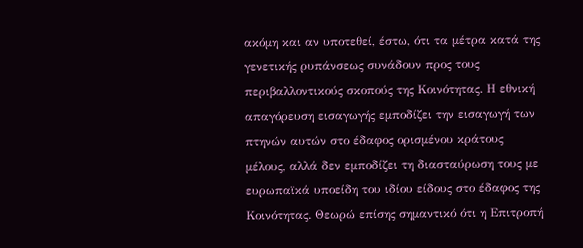ακόμη και αν υποτεθεί, έστω, ότι τα μέτρα κατά της γενετικής ρυπάνσεως συνάδουν προς τους περιβαλλοντικούς σκοπούς της Κοινότητας. Η εθνική απαγόρευση εισαγωγής εμποδίζει την εισαγωγή των πτηνών αυτών στο έδαφος ορισμένου κράτους μέλους, αλλά δεν εμποδίζει τη διασταύρωση τους με ευρωπαϊκά υποείδη του ιδίου είδους στο έδαφος της Κοινότητας. Θεωρώ επίσης σημαντικό ότι η Επιτροπή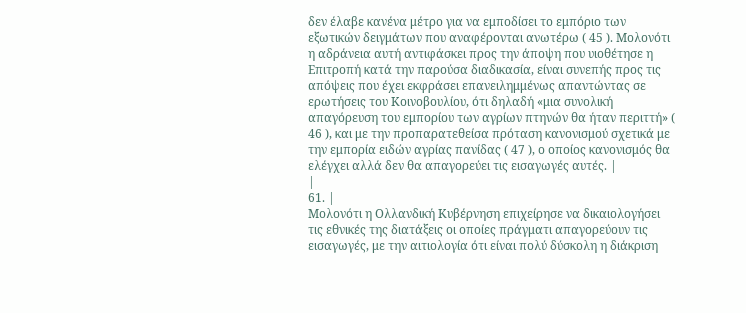δεν έλαβε κανένα μέτρο για να εμποδίσει το εμπόριο των εξωτικών δειγμάτων που αναφέρονται ανωτέρω ( 45 ). Μολονότι η αδράνεια αυτή αντιφάσκει προς την άποψη που υιοθέτησε η Επιτροπή κατά την παρούσα διαδικασία, είναι συνεπής προς τις απόψεις που έχει εκφράσει επανειλημμένως απαντώντας σε ερωτήσεις του Κοινοβουλίου, ότι δηλαδή «μια συνολική απαγόρευση του εμπορίου των αγρίων πτηνών θα ήταν περιττή» ( 46 ), και με την προπαρατεθείσα πρόταση κανονισμού σχετικά με την εμπορία ειδών αγρίας πανίδας ( 47 ), ο οποίος κανονισμός θα ελέγχει αλλά δεν θα απαγορεύει τις εισαγωγές αυτές. |
|
61. |
Μολονότι η Ολλανδική Κυβέρνηση επιχείρησε να δικαιολογήσει τις εθνικές της διατάξεις οι οποίες πράγματι απαγορεύουν τις εισαγωγές, με την αιτιολογία ότι είναι πολύ δύσκολη η διάκριση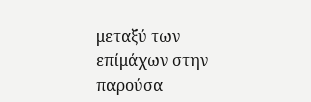μεταξύ των επίμάχων στην παρούσα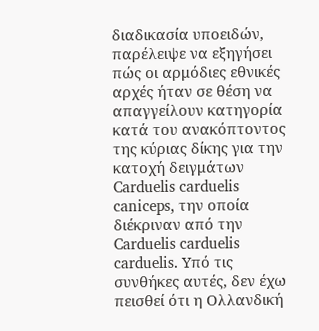διαδικασία υποειδών, παρέλειψε να εξηγήσει πώς οι αρμόδιες εθνικές αρχές ήταν σε θέση να απαγγείλουν κατηγορία κατά του ανακόπτοντος της κύριας δίκης για την κατοχή δειγμάτων Carduelis carduelis caniceps, την οποία διέκριναν από την Carduelis carduelis carduelis. Υπό τις συνθήκες αυτές, δεν έχω πεισθεί ότι η Ολλανδική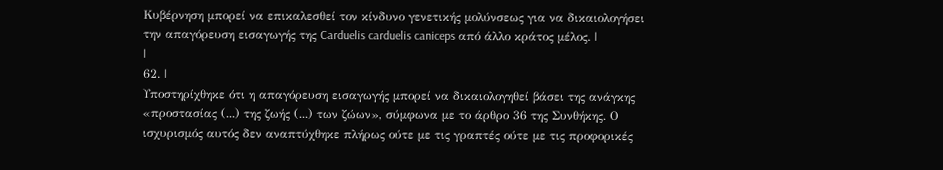Κυβέρνηση μπορεί να επικαλεσθεί τον κίνδυνο γενετικής μολύνσεως για να δικαιολογήσει την απαγόρευση εισαγωγής της Carduelis carduelis caniceps από άλλο κράτος μέλος. |
|
62. |
Υποστηρίχθηκε ότι η απαγόρευση εισαγωγής μπορεί να δικαιολογηθεί βάσει της ανάγκης «προστασίας (...) της ζωής (...) των ζώων», σύμφωνα με το άρθρο 36 της Συνθήκης. Ο ισχυρισμός αυτός δεν αναπτύχθηκε πλήρως ούτε με τις γραπτές ούτε με τις προφορικές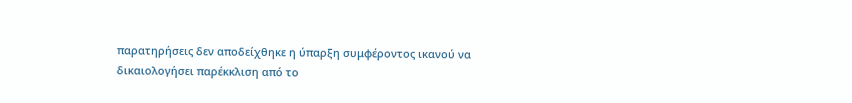παρατηρήσεις δεν αποδείχθηκε η ύπαρξη συμφέροντος ικανού να δικαιολογήσει παρέκκλιση από το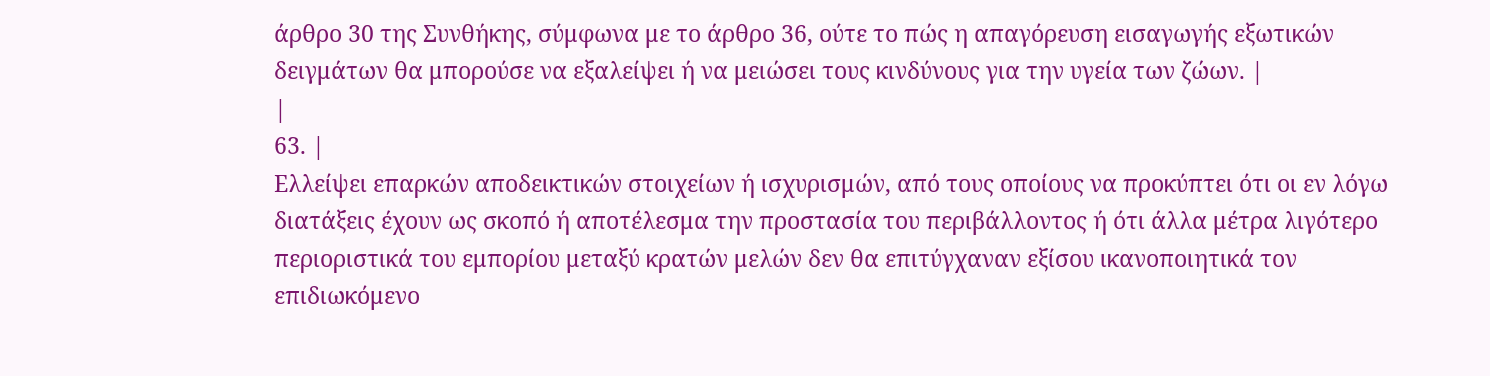άρθρο 30 της Συνθήκης, σύμφωνα με το άρθρο 36, ούτε το πώς η απαγόρευση εισαγωγής εξωτικών δειγμάτων θα μπορούσε να εξαλείψει ή να μειώσει τους κινδύνους για την υγεία των ζώων. |
|
63. |
Ελλείψει επαρκών αποδεικτικών στοιχείων ή ισχυρισμών, από τους οποίους να προκύπτει ότι οι εν λόγω διατάξεις έχουν ως σκοπό ή αποτέλεσμα την προστασία του περιβάλλοντος ή ότι άλλα μέτρα λιγότερο περιοριστικά του εμπορίου μεταξύ κρατών μελών δεν θα επιτύγχαναν εξίσου ικανοποιητικά τον επιδιωκόμενο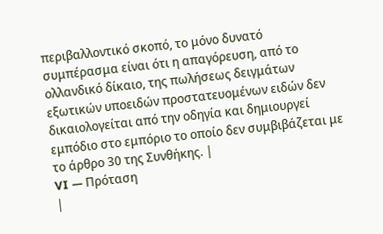περιβαλλοντικό σκοπό, το μόνο δυνατό συμπέρασμα είναι ότι η απαγόρευση, από το ολλανδικό δίκαιο, της πωλήσεως δειγμάτων εξωτικών υποειδών προστατευομένων ειδών δεν δικαιολογείται από την οδηγία και δημιουργεί εμπόδιο στο εμπόριο το οποίο δεν συμβιβάζεται με το άρθρο 30 της Συνθήκης. |
VI — Πρόταση
|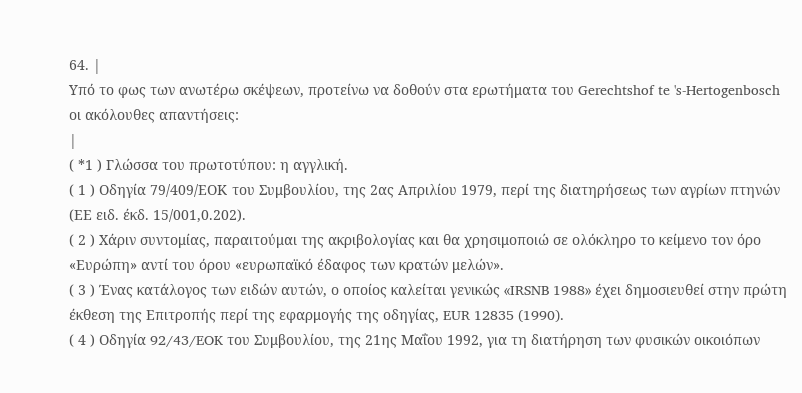64. |
Υπό το φως των ανωτέρω σκέψεων, προτείνω να δοθούν στα ερωτήματα του Gerechtshof te 's-Hertogenbosch oι ακόλουθες απαντήσεις:
|
( *1 ) Γλώσσα του πρωτοτύπου: η αγγλική.
( 1 ) Οδηγία 79/409/ΕΟΚ του Συμβουλίου, της 2ας Απριλίου 1979, περί της διατηρήσεως των αγρίων πτηνών (ΕΕ ειδ. έκδ. 15/001,0.202).
( 2 ) Χάριν συντομίας, παραιτούμαι της ακριβολογίας και θα χρησιμοποιώ σε ολόκληρο το κείμενο τον όρο «Ευρώπη» αντί του όρου «ευρωπαϊκό έδαφος των κρατών μελών».
( 3 ) Ένας κατάλογος των ειδών αυτών, ο οποίος καλείται γενικώς «IRSNB 1988» έχει δημοσιευθεί στην πρώτη έκθεση της Επιτροπής περί της εφαρμογής της οδηγίας, EUR 12835 (1990).
( 4 ) Οδηγία 92/43/EOK του Συμβουλίου, της 21ης Μαΐου 1992, για τη διατήρηση των φυσικών οικοιόπων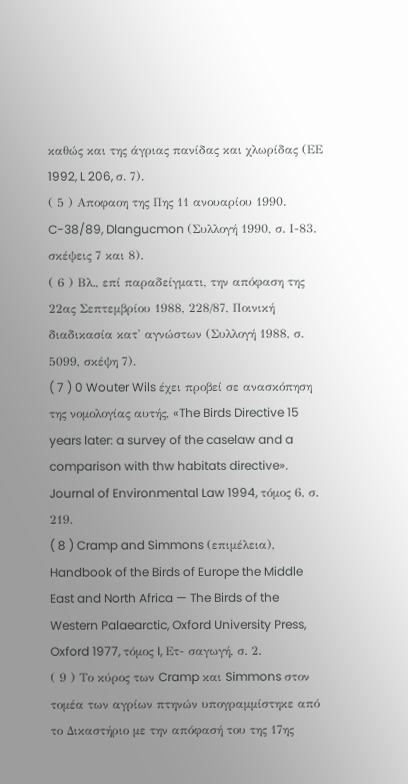καθώς και της άγριας πανίδας και χλωρίδας (ΕΕ 1992, L 206, σ. 7).
( 5 ) Αποφαοη της Πης 11 ανουαρίου 1990. C-38/89, Dlangucmon (Συλλογή 1990, σ. Ι-83. σκέψεις 7 και 8).
( 6 ) Βλ., επί παραδείγματι, την απόφαση της 22ας Σεπτεμβρίου 1988, 228/87, Ποινική διαδικασία κατ' αγνώστων (Συλλογή 1988, σ. 5099, σκέψη 7).
( 7 ) 0 Wouter Wils έχει προβεί σε ανασκόπηση της νομολογίας αυτής, «The Birds Directive 15 years later: a survey of the caselaw and a comparison with thw habitats directive». Journal of Environmental Law 1994, τόμος 6, σ. 219.
( 8 ) Cramp and Simmons (επιμέλεια), Handbook of the Birds of Europe the Middle East and North Africa — The Birds of the Western Palaearctic, Oxford University Press, Oxford 1977, τόμος I, Eτ- σαγωγή, σ. 2.
( 9 ) Το κύρος των Cramp και Simmons στον τομέα των αγρίων πτηνών υπογραμμίστηκε από το Δικαστήριο με την απόφασή του της 17ης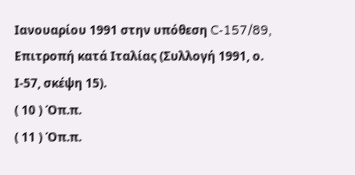Ιανουαρίου 1991 στην υπόθεση C-157/89, Επιτροπή κατά Ιταλίας (Συλλογή 1991, ο. Ι-57, σκέψη 15).
( 10 ) Όπ.π.
( 11 ) Όπ.π.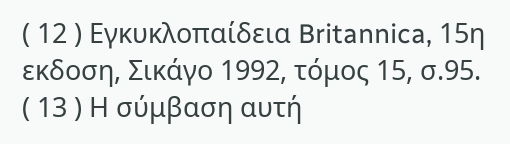( 12 ) Εγκυκλοπαίδεια Britannica, 15η εκδοση, Σικάγο 1992, τόμος 15, σ.95.
( 13 ) Η σύμβαση αυτή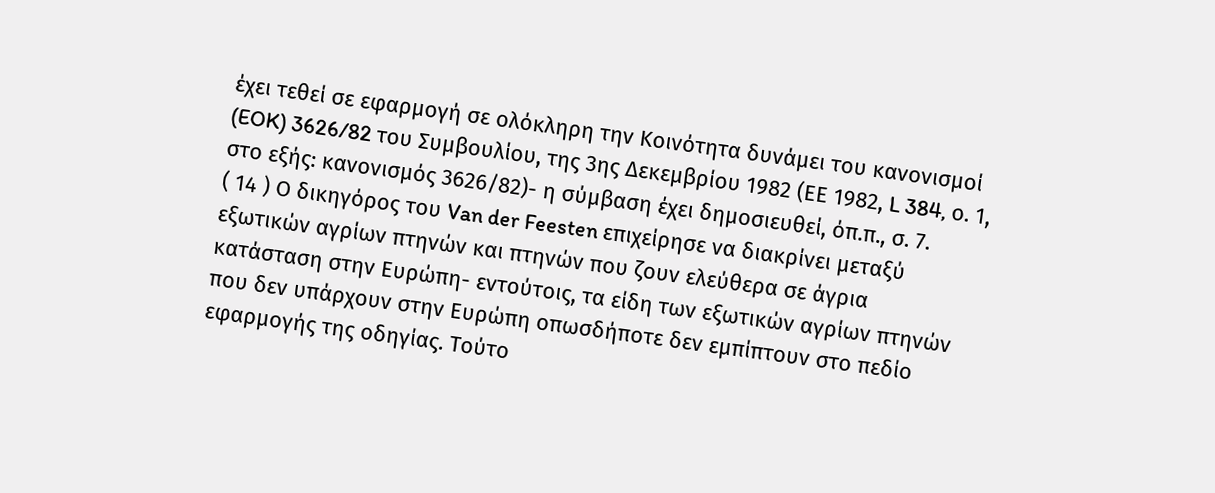έχει τεθεί σε εφαρμογή σε ολόκληρη την Κοινότητα δυνάμει του κανονισμοί (EOK) 3626/82 του Συμβουλίου, της 3ης Δεκεμβρίου 1982 (ΕΕ 1982, L 384, ο. 1, στο εξής: κανονισμός 3626/82)- η σύμβαση έχει δημοσιευθεί, όπ.π., σ. 7.
( 14 ) Ο δικηγόρος του Van der Feesten επιχείρησε να διακρίνει μεταξύ εξωτικών αγρίων πτηνών και πτηνών που ζουν ελεύθερα σε άγρια κατάσταση στην Ευρώπη- εντούτοις, τα είδη των εξωτικών αγρίων πτηνών που δεν υπάρχουν στην Ευρώπη οπωσδήποτε δεν εμπίπτουν στο πεδίο εφαρμογής της οδηγίας. Τούτο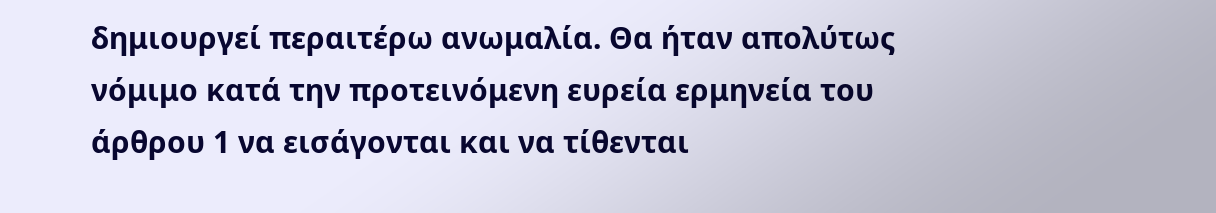δημιουργεί περαιτέρω ανωμαλία. Θα ήταν απολύτως νόμιμο κατά την προτεινόμενη ευρεία ερμηνεία του άρθρου 1 να εισάγονται και να τίθενται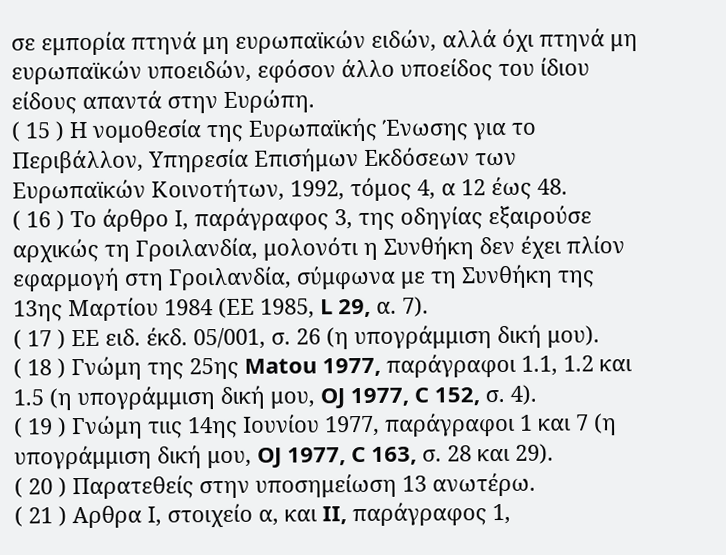σε εμπορία πτηνά μη ευρωπαϊκών ειδών, αλλά όχι πτηνά μη ευρωπαϊκών υποειδών, εφόσον άλλο υποείδος του ίδιου είδους απαντά στην Ευρώπη.
( 15 ) Η νομοθεσία της Ευρωπαϊκής Ένωσης για το Περιβάλλον, Υπηρεσία Επισήμων Εκδόσεων των Ευρωπαϊκών Κοινοτήτων, 1992, τόμος 4, α 12 έως 48.
( 16 ) Το άρθρο Ι, παράγραφος 3, της οδηγίας εξαιρούσε αρχικώς τη Γροιλανδία, μολονότι η Συνθήκη δεν έχει πλίον εφαρμογή στη Γροιλανδία, σύμφωνα με τη Συνθήκη της 13ης Μαρτίου 1984 (ΕΕ 1985, L 29, α. 7).
( 17 ) ΕΕ ειδ. έκδ. 05/001, σ. 26 (η υπογράμμιση δική μου).
( 18 ) Γνώμη της 25ης Matou 1977, παράγραφοι 1.1, 1.2 και 1.5 (η υπογράμμιση δική μου, OJ 1977, C 152, σ. 4).
( 19 ) Γνώμη τιις 14ης Ιουνίου 1977, παράγραφοι 1 και 7 (η υπογράμμιση δική μου, OJ 1977, C 163, σ. 28 και 29).
( 20 ) Παρατεθείς στην υποσημείωση 13 ανωτέρω.
( 21 ) Αρθρα Ι, στοιχείο α, και II, παράγραφος 1,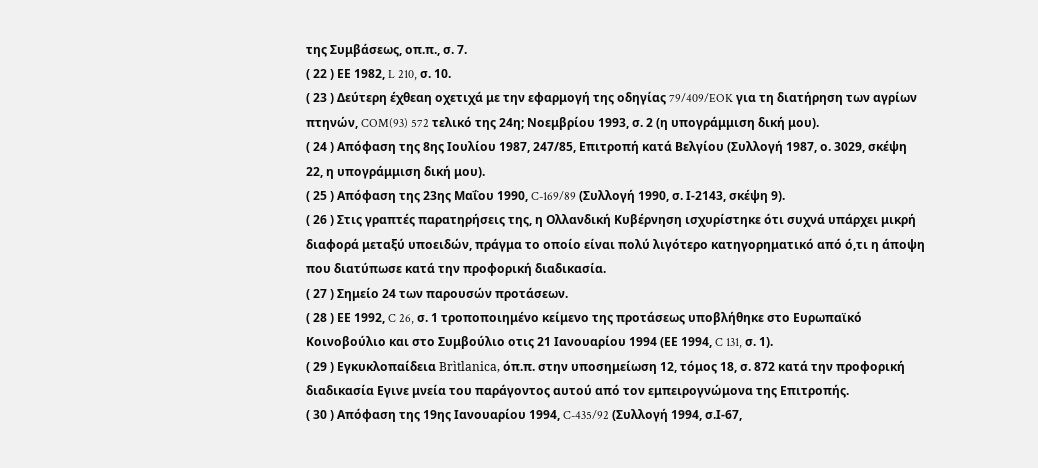της Συμβάσεως, οπ.π., σ. 7.
( 22 ) ΕΕ 1982, L 210, σ. 10.
( 23 ) Δεύτερη έχθεαη οχετιχά με την εφαρμογή της οδηγίας 79/409/EOK για τη διατήρηση των αγρίων πτηνών, COM(93) 572 τελικό της 24η; Νοεμβρίου 1993, σ. 2 (η υπογράμμιση δική μου).
( 24 ) Απόφαση της 8ης Ιουλίου 1987, 247/85, Επιτροπή κατά Βελγίου (Συλλογή 1987, ο. 3029, σκέψη 22, η υπογράμμιση δική μου).
( 25 ) Απόφαση της 23ης Μαΐου 1990, C-169/89 (Συλλογή 1990, σ. Ι-2143, σκέψη 9).
( 26 ) Στις γραπτές παρατηρήσεις της, η Ολλανδική Κυβέρνηση ισχυρίστηκε ότι συχνά υπάρχει μικρή διαφορά μεταξύ υποειδών, πράγμα το οποίο είναι πολύ λιγότερο κατηγορηματικό από ό,τι η άποψη που διατύπωσε κατά την προφορική διαδικασία.
( 27 ) Σημείο 24 των παρουσών προτάσεων.
( 28 ) ΕΕ 1992, C 26, σ. 1 τροποποιημένο κείμενο της προτάσεως υποβλήθηκε στο Ευρωπαϊκό Κοινοβούλιο και στο Συμβούλιο οτις 21 Ιανουαρίου 1994 (ΕΕ 1994, C 131, σ. 1).
( 29 ) Εγκυκλοπαίδεια Brìtlanica, όπ.π. στην υποσημείωση 12, τόμος 18, σ. 872 κατά την προφορική διαδικασία Εγινε μνεία του παράγοντος αυτού από τον εμπειρογνώμονα της Επιτροπής.
( 30 ) Απόφαση της 19ης Ιανουαρίου 1994, C-435/92 (Συλλογή 1994, σ.Ι-67,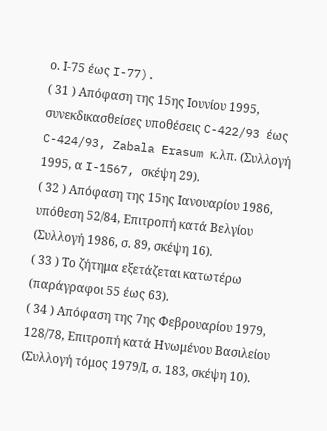ο. Ι-75 έως I-77).
( 31 ) Απόφαση της 15ης Ιουνίου 1995, συνεκδικασθείσες υποθέσεις C-422/93 έως C-424/93, Zabala Erasum κ.λπ. (Συλλογή 1995, α I-1567, σκέψη 29).
( 32 ) Απόφαση της 15ης Ιανουαρίου 1986, υπόθεση 52/84, Επιτροπή κατά Βελγίου (Συλλογή 1986, σ. 89, σκέψη 16).
( 33 ) Το ζήτημα εξετάζεται κατωτέρω (παράγραφοι 55 έως 63).
( 34 ) Απόφαση της 7ης Φεβρουαρίου 1979, 128/78, Επιτροπή κατά Ηνωμένου Βασιλείου (Συλλογή τόμος 1979/Ι, σ. 183, σκέψη 10).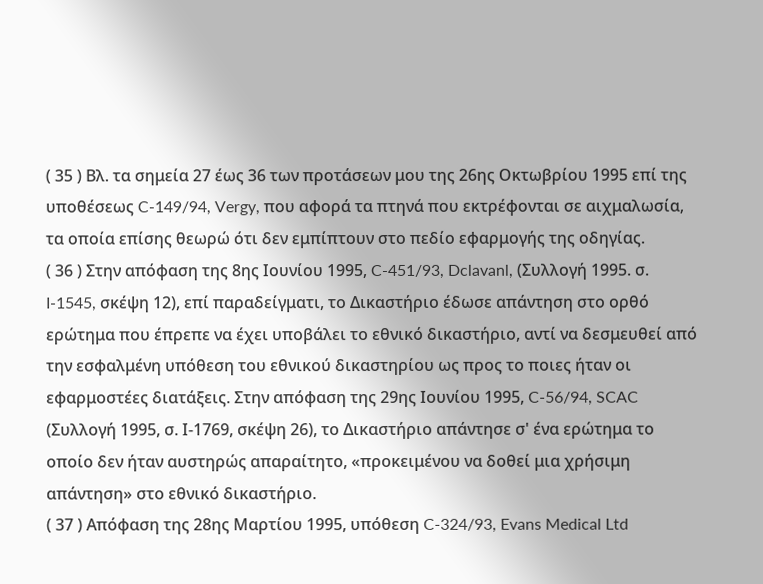( 35 ) Βλ. τα σημεία 27 έως 36 των προτάσεων μου της 26ης Οκτωβρίου 1995 επί της υποθέσεως C-149/94, Vergy, που αφορά τα πτηνά που εκτρέφονται σε αιχμαλωσία, τα οποία επίσης θεωρώ ότι δεν εμπίπτουν στο πεδίο εφαρμογής της οδηγίας.
( 36 ) Στην απόφαση της 8ης Ιουνίου 1995, C-451/93, Dclavanl, (Συλλογή 1995. σ. I-1545, σκέψη 12), επί παραδείγματι, το Δικαστήριο έδωσε απάντηση στο ορθό ερώτημα που έπρεπε να έχει υποβάλει το εθνικό δικαστήριο, αντί να δεσμευθεί από την εσφαλμένη υπόθεση του εθνικού δικαστηρίου ως προς το ποιες ήταν οι εφαρμοστέες διατάξεις. Στην απόφαση της 29ης Ιουνίου 1995, C-56/94, SCAC (Συλλογή 1995, σ. Ι-1769, σκέψη 26), το Δικαστήριο απάντησε σ' ένα ερώτημα το οποίο δεν ήταν αυστηρώς απαραίτητο, «προκειμένου να δοθεί μια χρήσιμη απάντηση» στο εθνικό δικαστήριο.
( 37 ) Απόφαση της 28ης Μαρτίου 1995, υπόθεση C-324/93, Evans Medical Ltd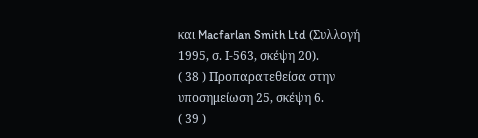και Macfarlan Smith Ltd (Συλλογή 1995, σ. Ι-563, σκέψη 20).
( 38 ) Προπαρατεθείσα στην υποσημείωση 25, σκέψη 6.
( 39 )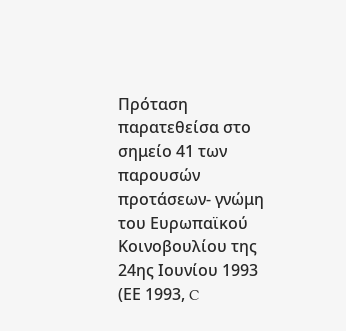Πρόταση παρατεθείσα στο σημείο 41 των παρουσών προτάσεων- γνώμη του Ευρωπαϊκού Κοινοβουλίου της 24ης Ιουνίου 1993 (ΕΕ 1993, C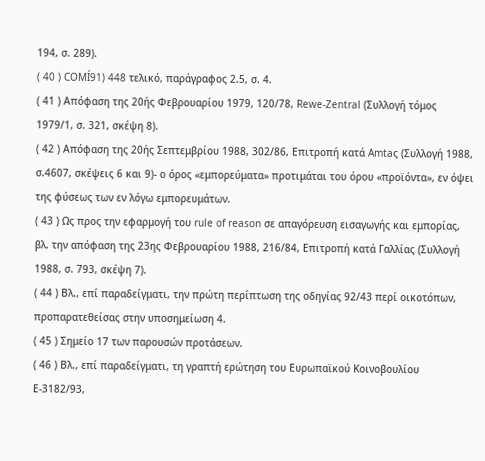194, σ. 289).
( 40 ) COMÍ91) 448 τελικό, παράγραφος 2.5, σ. 4.
( 41 ) Απόφαση της 20ής Φεβρουαρίου 1979, 120/78, Rewe-Zentral (Συλλογή τόμος 1979/1, σ. 321, σκέψη 8).
( 42 ) Απόφαση της 20ής Σεπτεμβρίου 1988, 302/86, Επιτροπή κατά Amtaς (Συλλογή 1988, σ.4607, σκέψεις 6 και 9)- ο όρος «εμπορεύματα» προτιμάται του όρου «προϊόντα», εν όψει της φύσεως των εν λόγω εμπορευμάτων.
( 43 ) Ως προς την εφαρμογή του rule of reason σε απαγόρευση εισαγωγής και εμπορίας, βλ. την απόφαση της 23ης Φεβρουαρίου 1988, 216/84, Επιτροπή κατά Γαλλίας (Συλλογή 1988, σ. 793, σκέψη 7).
( 44 ) Βλ., επί παραδείγματι, την πρώτη περίπτωση της οδηγίας 92/43 περί οικοτόπων, προπαρατεθείσας στην υποσημείωση 4.
( 45 ) Σημείο 17 των παρουσών προτάσεων.
( 46 ) Βλ., επί παραδείγματι, τη γραπτή ερώτηση του Ευρωπαϊκού Κοινοβουλίου Ε-3182/93,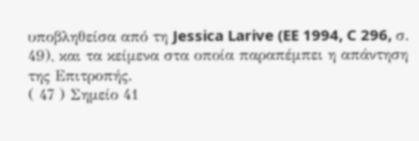υποβληθείσα από τη Jessica Larive (EE 1994, C 296, σ. 49), και τα κείμενα στα οποία παραπέμπει η απάντηση της Επιτροπής.
( 47 ) Σημείο 41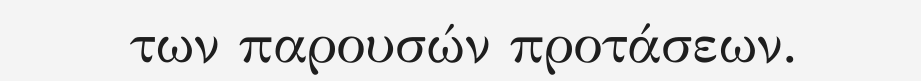των παρουσών προτάσεων.